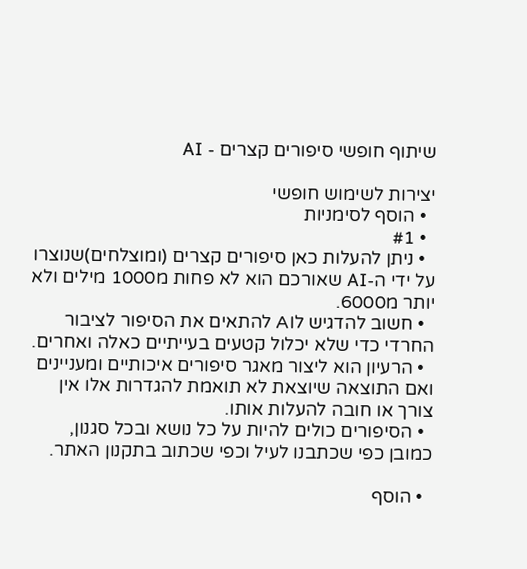שיתוף חופשי סיפורים קצרים - AI

יצירות לשימוש חופשי
  • הוסף לסימניות
  • #1
  • ניתן להעלות כאן סיפורים קצרים (ומוצלחים)שנוצרו על ידי ה-AI שאורכם הוא לא פחות מ1000 מילים ולא יותר מ6000.
  • חשוב להדגיש לAI להתאים את הסיפור לציבור החרדי כדי שלא יכלול קטעים בעייתיים כאלה ואחרים.
  • הרעיון הוא ליצור מאגר סיפורים איכותיים ומעניינים ואם התוצאה שיוצאת לא תואמת להגדרות אלו אין צורך או חובה להעלות אותו.
  • הסיפורים כולים להיות על כל נושא ובכל סגנון, כמובן כפי שכתבנו לעיל וכפי שכתוב בתקנון האתר.

  • הוסף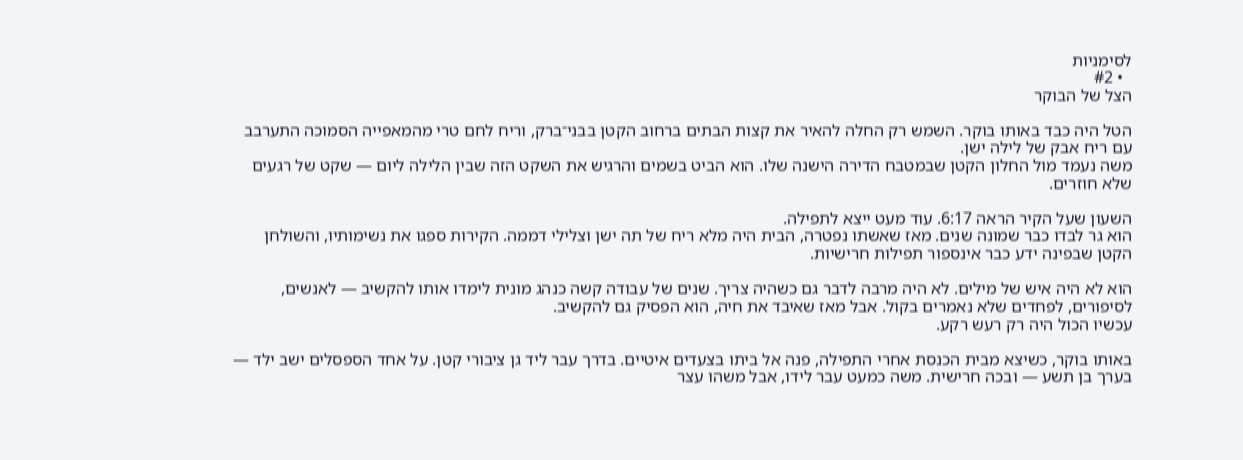לסימניות
  • #2
הצל של הבוקר

הטל היה כבד באותו בוקר. השמש רק החלה להאיר את קצות הבתים ברחוב הקטן בבני־ברק, וריח לחם טרי מהמאפייה הסמוכה התערבב עם ריח אבק של לילה ישן.
משה נעמד מול החלון הקטן שבמטבח הדירה הישנה שלו. הוא הביט בשמים והרגיש את השקט הזה שבין הלילה ליום — שקט של רגעים שלא חוזרים.

השעון שעל הקיר הראה 6:17. עוד מעט ייצא לתפילה.
הוא גר לבדו כבר שמונה שנים. מאז שאשתו נפטרה, הבית היה מלא ריח של תה ישן וצלילי דממה. הקירות ספגו את נשימותיו, והשולחן הקטן שבפינה ידע כבר אינספור תפילות חרישיות.

הוא לא היה איש של מילים. לא היה מרבה לדבר גם כשהיה צריך. שנים של עבודה קשה כנהג מונית לימדו אותו להקשיב — לאנשים, לסיפורים, לפחדים שלא נאמרים בקול. אבל מאז שאיבד את חיה, הוא הפסיק גם להקשיב.
עכשיו הכול היה רק רעש רקע.

באותו בוקר, כשיצא מבית הכנסת אחרי התפילה, פנה אל ביתו בצעדים איטיים. בדרך עבר ליד גן ציבורי קטן. על אחד הספסלים ישב ילד — בערך בן תשע — ובכה חרישית. משה כמעט עבר לידו, אבל משהו עצר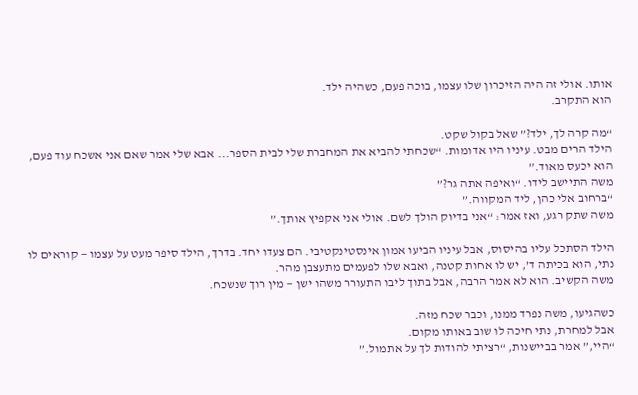אותו. אולי זה היה הזיכרון שלו עצמו, בוכה פעם, כשהיה ילד.
הוא התקרב.

“מה קרה לך, ילד?” שאל בקול שקט.
הילד הרים מבט. עיניו היו אדומות. “שכחתי להביא את המחברת שלי לבית הספר... אבא שלי אמר שאם אני אשכח עוד פעם, הוא יכעס מאוד.”
משה התיישב לידו. “ואיפה אתה גר?”
“ברחוב אלי כהן, ליד המקווה.”
משה שתק רגע, ואז אמר: “אני בדיוק הולך לשם. אולי אני אקפיץ אותך.”

הילד הסתכל עליו בהיסוס, אבל עיניו הביעו אמון אינסטינקטיבי. הם צעדו יחד. בדרך, הילד סיפר מעט על עצמו — קוראים לו נתי, הוא בכיתה ד’, יש לו אחות קטנה, ואבא שלו לפעמים מתעצבן מהר.
משה הקשיב. הוא לא אמר הרבה, אבל בתוך ליבו התעורר משהו ישן — מין רוך שנשכח.

כשהגיעו, משה נפרד ממנו, וכבר שכח מזה.
אבל למחרת, נתי חיכה לו שוב באותו מקום.
“היי,” אמר בביישנות, “רציתי להודות לך על אתמול.”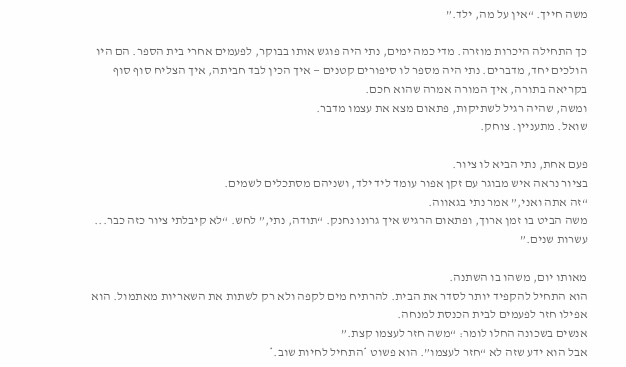משה חייך. “אין על מה, ילד.”

כך התחילה היכרות מוזרה. מדי כמה ימים, נתי היה פוגש אותו בבוקר, לפעמים אחרי בית הספר. הם היו הולכים יחד, מדברים. נתי היה מספר לו סיפורים קטנים — איך הכין לבד חביתה, איך הצליח סוף סוף בקריאה בתורה, איך המורה אמרה שהוא חכם.
ומשה, שהיה רגיל לשתיקות, פתאום מצא את עצמו מדבר.
שואל. מתעניין. צוחק.

פעם אחת, נתי הביא לו ציור.
בציור נראה איש מבוגר עם זקן אפור עומד ליד ילד, ושניהם מסתכלים לשמים.
“זה אתה ואני,” אמר נתי בגאווה.
משה הביט בו זמן ארוך, ופתאום הרגיש איך גרונו נחנק. “תודה, נתי,” לחש. “לא קיבלתי ציור כזה כבר... עשרות שנים.”

מאותו יום, משהו בו השתנה.
הוא התחיל להקפיד יותר לסדר את הבית. להרתיח מים לקפה ולא רק לשתות את השאריות מאתמול. הוא אפילו חזר לפעמים לבית הכנסת למנחה.
אנשים בשכונה החלו לומר: “משה חזר לעצמו קצת.”
אבל הוא ידע שזה לא “חזר לעצמו”. הוא פשוט *התחיל לחיות שוב.*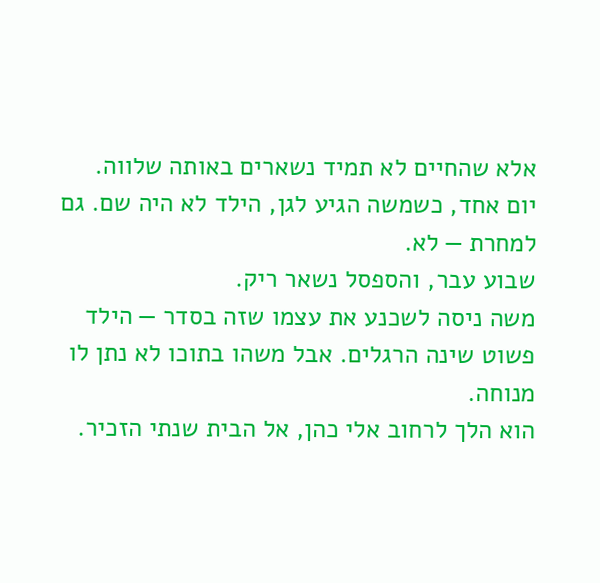אלא שהחיים לא תמיד נשארים באותה שלווה.
יום אחד, כשמשה הגיע לגן, הילד לא היה שם. גם למחרת — לא.
שבוע עבר, והספסל נשאר ריק.
משה ניסה לשכנע את עצמו שזה בסדר — הילד פשוט שינה הרגלים. אבל משהו בתוכו לא נתן לו מנוחה.
הוא הלך לרחוב אלי כהן, אל הבית שנתי הזכיר.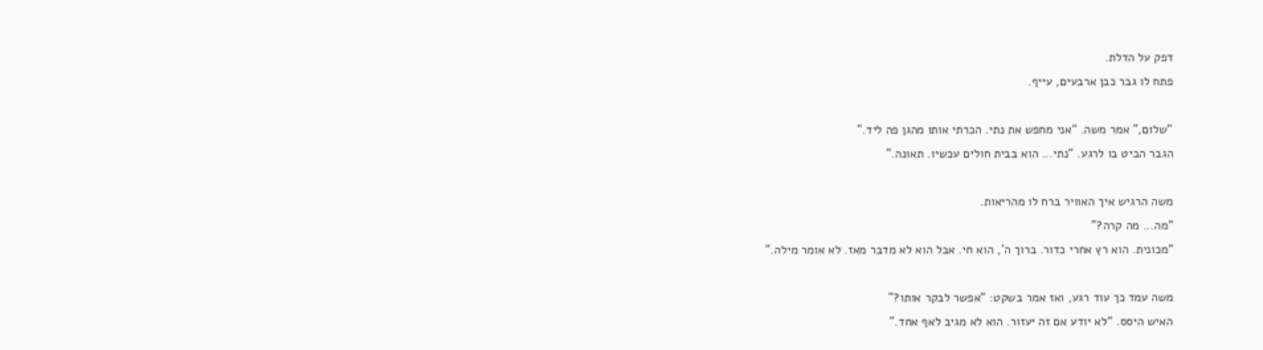דפק על הדלת.
פתח לו גבר כבן ארבעים, עייף.

“שלום,” אמר משה. “אני מחפש את נתי. הכרתי אותו מהגן פה ליד.”
הגבר הביט בו לרגע. “נתי... הוא בבית חולים עכשיו. תאונה.”

משה הרגיש איך האוויר ברח לו מהריאות.
“מה... מה קרה?”
“מכונית. הוא רץ אחרי כדור. ברוך ה’, הוא חי. אבל הוא לא מדבר מאז. לא אומר מילה.”

משה עמד כך עוד רגע, ואז אמר בשקט: “אפשר לבקר אותו?”
האיש היסס. “לא יודע אם זה יעזור. הוא לא מגיב לאף אחד.”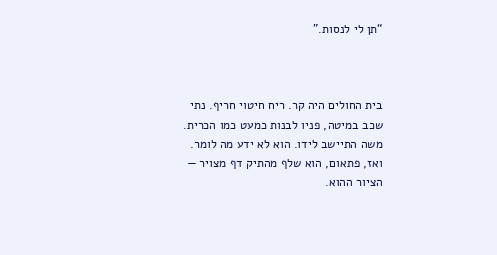“תן לי לנסות.”



בית החולים היה קר. ריח חיטוי חריף. נתי שכב במיטה, פניו לבנות כמעט כמו הכרית.
משה התיישב לידו. הוא לא ידע מה לומר. ואז, פתאום, הוא שלף מהתיק דף מצויר — הציור ההוא.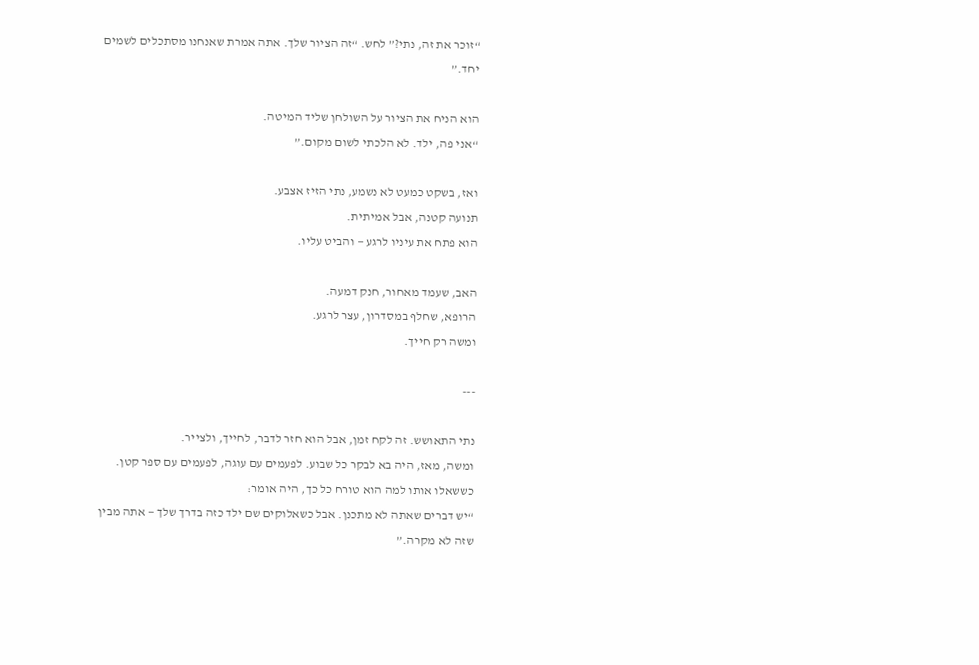“זוכר את זה, נתי?” לחש. “זה הציור שלך. אתה אמרת שאנחנו מסתכלים לשמים יחד.”

הוא הניח את הציור על השולחן שליד המיטה.
“אני פה, ילד. לא הלכתי לשום מקום.”

ואז, בשקט כמעט לא נשמע, נתי הזיז אצבע.
תנועה קטנה, אבל אמיתית.
הוא פתח את עיניו לרגע — והביט עליו.

האב, שעמד מאחור, חנק דמעה.
הרופא, שחלף במסדרון, עצר לרגע.
ומשה רק חייך.

---

נתי התאושש. זה לקח זמן, אבל הוא חזר לדבר, לחייך, ולצייר.
ומשה, מאז, היה בא לבקר כל שבוע. לפעמים עם עוגה, לפעמים עם ספר קטן.
כששאלו אותו למה הוא טורח כל כך, היה אומר:
“יש דברים שאתה לא מתכנן. אבל כשאלוקים שם ילד כזה בדרך שלך — אתה מבין שזה לא מקרה.”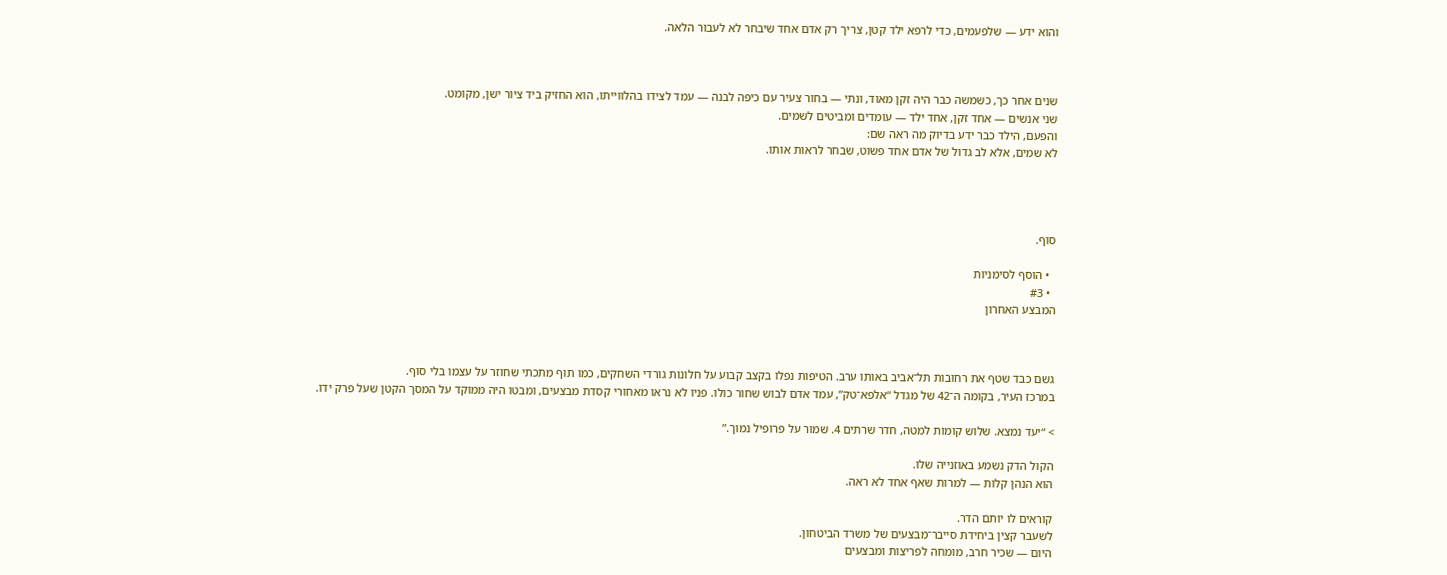והוא ידע — שלפעמים, כדי לרפא ילד קטן, צריך רק אדם אחד שיבחר לא לעבור הלאה.



שנים אחר כך, כשמשה כבר היה זקן מאוד, ונתי — בחור צעיר עם כיפה לבנה — עמד לצידו בהלווייתו, הוא החזיק ביד ציור ישן, מקומט.
שני אנשים — אחד זקן, אחד ילד — עומדים ומביטים לשמים.
והפעם, הילד כבר ידע בדיוק מה ראה שם:
לא שמים, אלא לב גדול של אדם אחד פשוט, שבחר לראות אותו.




סוף.

  • הוסף לסימניות
  • #3
המבצע האחרון



גשם כבד שטף את רחובות תל־אביב באותו ערב. הטיפות נפלו בקצב קבוע על חלונות גורדי השחקים, כמו תוף מתכתי שחוזר על עצמו בלי סוף.
במרכז העיר, בקומה ה־42 של מגדל “אלפא־טק”, עמד אדם לבוש שחור כולו. פניו לא נראו מאחורי קסדת מבצעים, ומבטו היה ממוקד על המסך הקטן שעל פרק ידו.

> “יעד נמצא. שלוש קומות למטה, חדר שרתים 4. שמור על פרופיל נמוך.”

הקול הדק נשמע באוזנייה שלו.
הוא הנהן קלות — למרות שאף אחד לא ראה.

קוראים לו יותם הדר.
לשעבר קצין ביחידת סייבר־מבצעים של משרד הביטחון.
היום — שכיר חרב, מומחה לפריצות ומבצעים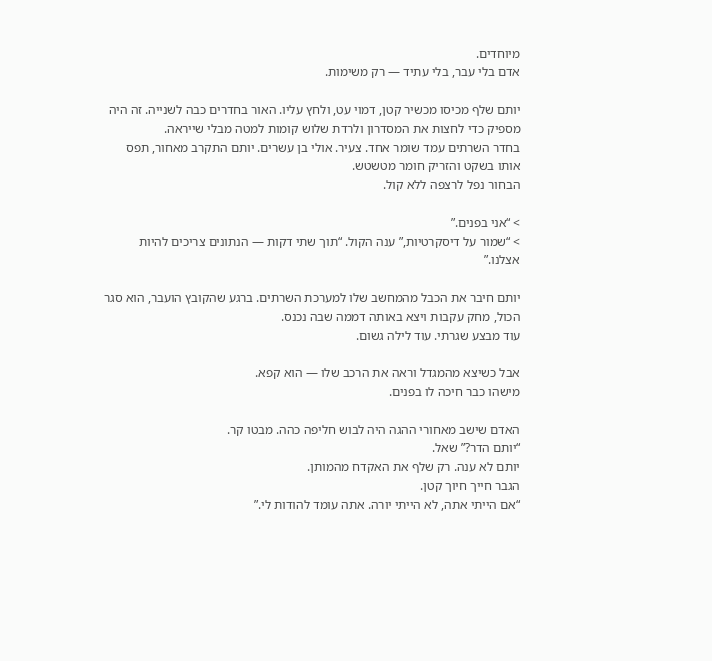מיוחדים.
אדם בלי עבר, בלי עתיד — רק משימות.

יותם שלף מכיסו מכשיר קטן, דמוי עט, ולחץ עליו. האור בחדרים כבה לשנייה. זה היה מספיק כדי לחצות את המסדרון ולרדת שלוש קומות למטה מבלי שייראה.
בחדר השרתים עמד שומר אחד. צעיר. אולי בן עשרים. יותם התקרב מאחור, תפס אותו בשקט והזריק חומר מטשטש.
הבחור נפל לרצפה ללא קול.

> “אני בפנים.”
> “שמור על דיסקרטיות,” ענה הקול. “תוך שתי דקות — הנתונים צריכים להיות אצלנו.”

יותם חיבר את הכבל מהמחשב שלו למערכת השרתים. ברגע שהקובץ הועבר, הוא סגר הכול, מחק עקבות ויצא באותה דממה שבה נכנס.
עוד מבצע שגרתי. עוד לילה גשום.

אבל כשיצא מהמגדל וראה את הרכב שלו — הוא קפא.
מישהו כבר חיכה לו בפנים.

האדם שישב מאחורי ההגה היה לבוש חליפה כהה. מבטו קר.
“יותם הדר?” שאל.
יותם לא ענה. רק שלף את האקדח מהמותן.
הגבר חייך חיוך קטן.
“אם הייתי אתה, לא הייתי יורה. אתה עומד להודות לי.”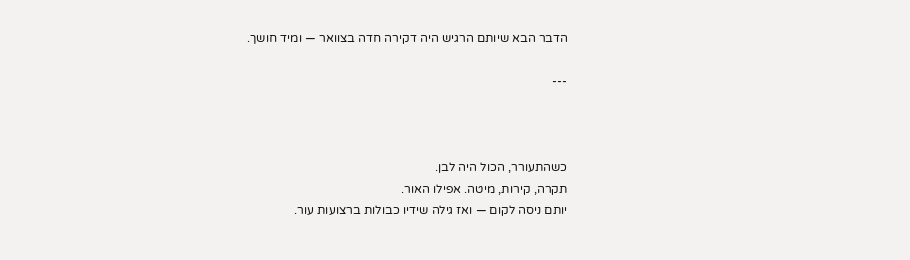הדבר הבא שיותם הרגיש היה דקירה חדה בצוואר — ומיד חושך.

---



כשהתעורר, הכול היה לבן.
תקרה, קירות, מיטה. אפילו האור.
יותם ניסה לקום — ואז גילה שידיו כבולות ברצועות עור.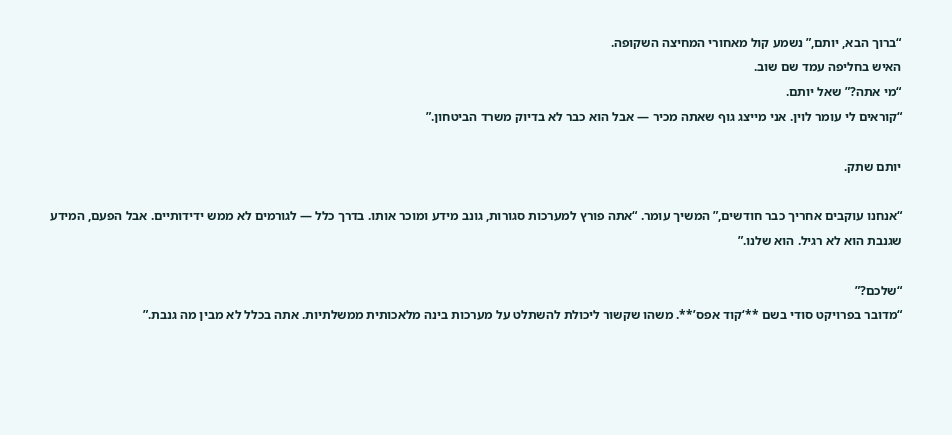“ברוך הבא, יותם,” נשמע קול מאחורי המחיצה השקופה.
האיש בחליפה עמד שם שוב.
“מי אתה?” שאל יותם.
“קוראים לי עומר לוין. אני מייצג גוף שאתה מכיר — אבל הוא כבר לא בדיוק משרד הביטחון.”

יותם שתק.

“אנחנו עוקבים אחריך כבר חודשים,” המשיך עומר. “אתה פורץ למערכות סגורות, גונב מידע ומוכר אותו. בדרך כלל — לגורמים לא ממש ידידותיים. אבל הפעם, המידע שגנבת הוא לא רגיל. הוא שלנו.”

“שלכם?”
“מדובר בפרויקט סודי בשם **‘קוד אפס’**. משהו שקשור ליכולת להשתלט על מערכות בינה מלאכותית ממשלתיות. אתה בכלל לא מבין מה גנבת.”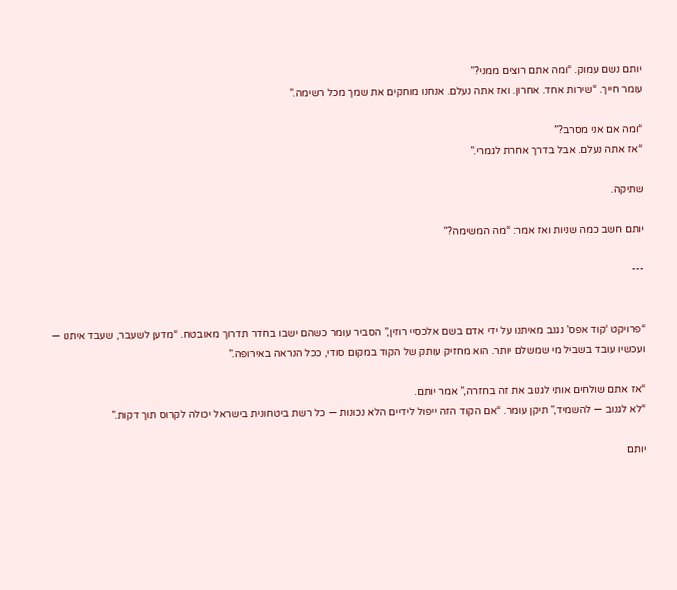יותם נשם עמוק. “ומה אתם רוצים ממני?”
עומר חייך. “שירות אחד. אחרון. ואז אתה נעלם. אנחנו מוחקים את שמך מכל רשימה.”

“ומה אם אני מסרב?”
“אז אתה נעלם. אבל בדרך אחרת לגמרי.”

שתיקה.

יותם חשב כמה שניות ואז אמר: “מה המשימה?”

---


“פרויקט ‘קוד אפס’ נגנב מאיתנו על ידי אדם בשם אלכסיי רוזין,” הסביר עומר כשהם ישבו בחדר תדרוך מאובטח. “מדען לשעבר, שעבד איתנו — ועכשיו עובד בשביל מי שמשלם יותר. הוא מחזיק עותק של הקוד במקום סודי, ככל הנראה באירופה.”

“אז אתם שולחים אותי לגנוב את זה בחזרה,” אמר יותם.
“לא לגנוב — להשמיד,” תיקן עומר. “אם הקוד הזה ייפול לידיים הלא נכונות — כל רשת ביטחונית בישראל יכולה לקרוס תוך דקות.”

יותם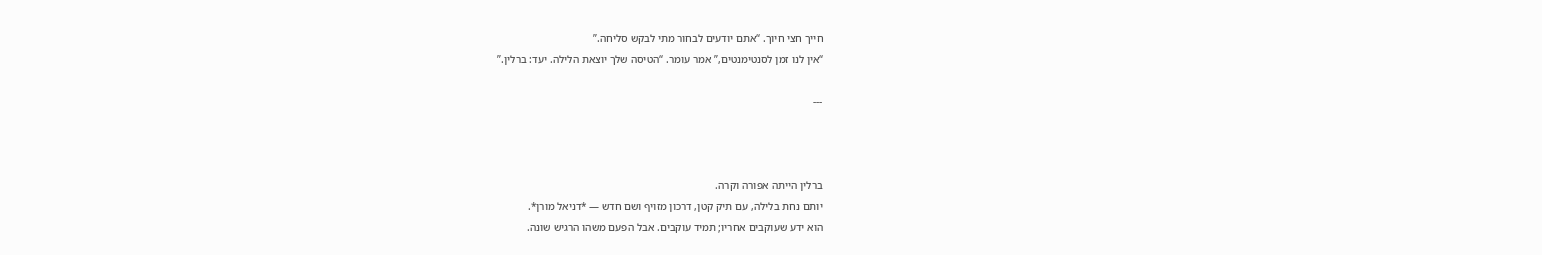חייך חצי חיוך. “אתם יודעים לבחור מתי לבקש סליחה.”
“אין לנו זמן לסנטימנטים,” אמר עומר. “הטיסה שלך יוצאת הלילה. יעד: ברלין.”

---



ברלין הייתה אפורה וקרה.
יותם נחת בלילה, עם תיק קטן, דרכון מזויף ושם חדש — *דניאל מורן*.
הוא ידע שעוקבים אחריו; תמיד עוקבים. אבל הפעם משהו הרגיש שונה.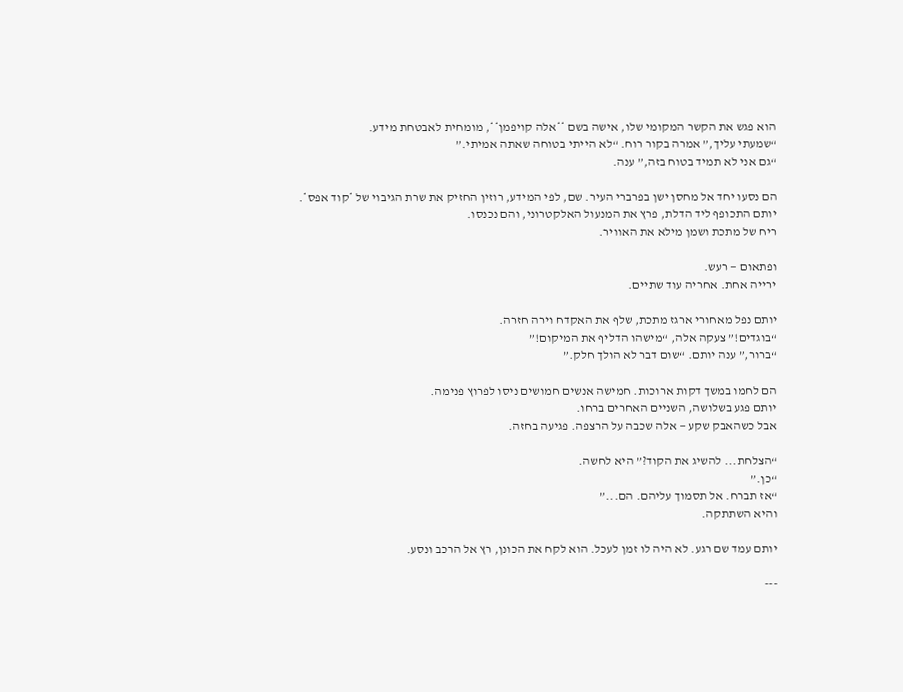הוא פגש את הקשר המקומי שלו, אישה בשם **אלה קויפמן**, מומחית לאבטחת מידע.
“שמעתי עליך,” אמרה בקור רוח. “לא הייתי בטוחה שאתה אמיתי.”
“גם אני לא תמיד בטוח בזה,” ענה.

הם נסעו יחד אל מחסן ישן בפרברי העיר. שם, לפי המידע, רוזין החזיק את שרת הגיבוי של *קוד אפס*.
יותם התכופף ליד הדלת, פרץ את המנעול האלקטרוני, והם נכנסו.
ריח של מתכת ושמן מילא את האוויר.

ופתאום — רעש.
ירייה אחת. אחריה עוד שתיים.

יותם נפל מאחורי ארגז מתכת, שלף את האקדח וירה חזרה.
“בוגדים!” צעקה אלה, “מישהו הדליף את המיקום!”
“ברור,” ענה יותם. “שום דבר לא הולך חלק.”

הם לחמו במשך דקות ארוכות. חמישה אנשים חמושים ניסו לפרוץ פנימה.
יותם פגע בשלושה, השניים האחרים ברחו.
אבל כשהאבק שקע — אלה שכבה על הרצפה. פגיעה בחזה.

“הצלחת... להשיג את הקוד?” היא לחשה.
“כן.”
“אז תברח. אל תסמוך עליהם. הם...”
והיא השתתקה.

יותם עמד שם רגע. לא היה לו זמן לעכל. הוא לקח את הכונן, רץ אל הרכב ונסע.

---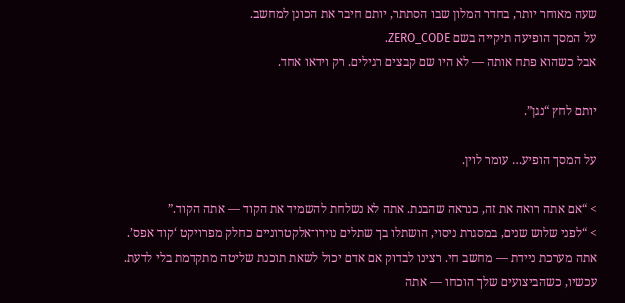שעה מאוחר יותר, בחדר המלון שבו הסתתר, יותם חיבר את הכונן למחשב.
על המסך הופיעה תיקייה בשם ZERO_CODE.
אבל כשהוא פתח אותה — לא היו שם קבצים רגילים. רק וידאו אחד.

יותם לחץ “נגן”.

על המסך הופיע… עומר לוין.

> “אם אתה רואה את זה, כנראה שהבנת. אתה לא נשלחת להשמיד את הקוד — אתה הקוד.”
> “לפני שלוש שנים, במסגרת ניסוי, הושתלו בך שתלים נוירו־אלקטרוניים כחלק מפרויקט ‘קוד אפס’. אתה מערכת ניידת — מחשב חי. רצינו לבדוק אם אדם יכול לשאת תוכנת שליטה מתקדמת בלי לדעת. עכשיו, כשהביצועים שלך הוכחו — אתה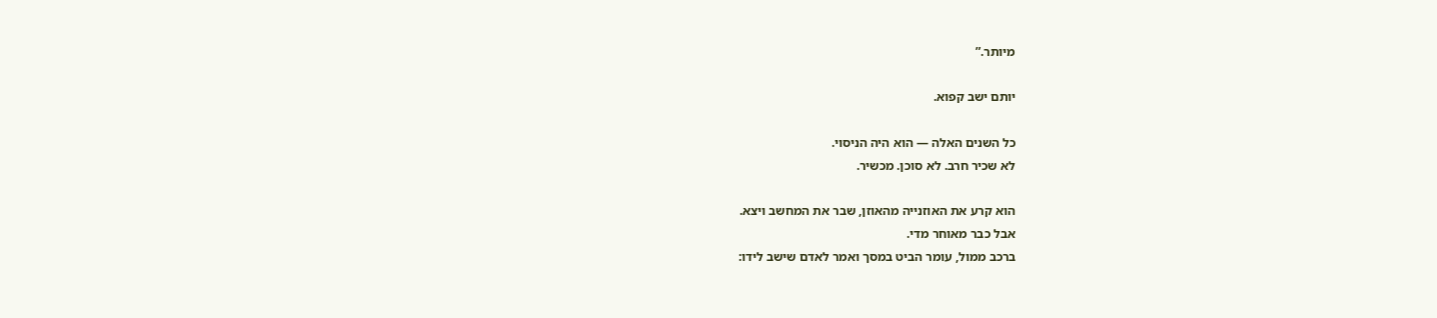מיותר.”

יותם ישב קפוא.

כל השנים האלה — הוא היה הניסוי.
לא שכיר חרב. לא סוכן. מכשיר.

הוא קרע את האוזנייה מהאוזן, שבר את המחשב ויצא.
אבל כבר מאוחר מדי.
ברכב ממול, עומר הביט במסך ואמר לאדם שישב לידו: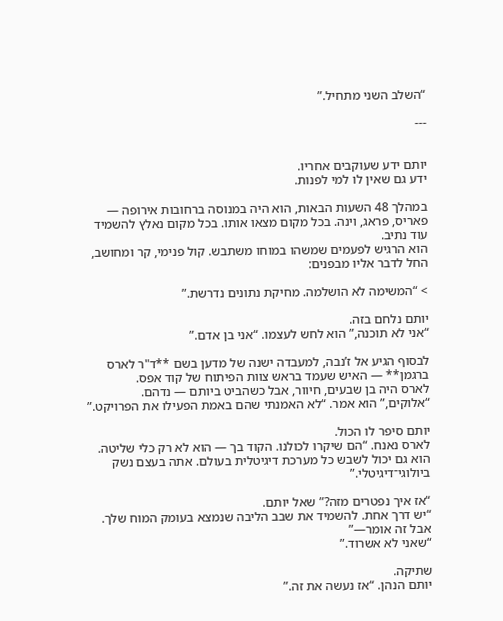“השלב השני מתחיל.”

---


יותם ידע שעוקבים אחריו.
ידע גם שאין לו למי לפנות.

במהלך 48 השעות הבאות, הוא היה במנוסה ברחובות אירופה — פאריס, פראג, וינה. בכל מקום מצאו אותו. בכל מקום נאלץ להשמיד עוד נתיב.
הוא הרגיש לפעמים שמשהו במוחו משתבש. קול פנימי, קר ומחושב, החל לדבר אליו מבפנים:

> “המשימה לא הושלמה. מחיקת נתונים נדרשת.”

יותם נלחם בזה.
“אני לא תוכנה,” הוא לחש לעצמו. “אני בן אדם.”

לבסוף הגיע אל ז’נבה, למעבדה ישנה של מדען בשם **ד"ר לארס ברגמן** — האיש שעמד בראש צוות הפיתוח של קוד אפס.
לארס היה בן שבעים, חיוור, אבל כשהביט ביותם — נדהם.
“אלוקים,” הוא אמר. “לא האמנתי שהם באמת הפעילו את הפרויקט.”

יותם סיפר לו הכול.
לארס נאנח. “הם שיקרו לכולנו. הקוד בך — הוא לא רק כלי שליטה. הוא גם יכול לשבש כל מערכת דיגיטלית בעולם. אתה בעצם נשק ביולוגי־דיגיטלי.”

“אז איך נפטרים מזה?” שאל יותם.
“יש דרך אחת. להשמיד את שבב הליבה שנמצא בעומק המוח שלך. אבל זה אומר—”
“שאני לא אשרוד.”

שתיקה.
יותם הנהן. “אז נעשה את זה.”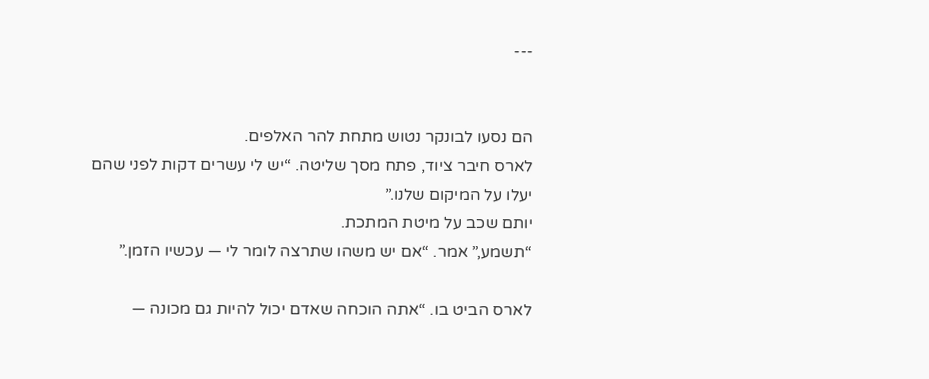---


הם נסעו לבונקר נטוש מתחת להר האלפים.
לארס חיבר ציוד, פתח מסך שליטה. “יש לי עשרים דקות לפני שהם יעלו על המיקום שלנו.”
יותם שכב על מיטת המתכת.
“תשמע,” אמר. “אם יש משהו שתרצה לומר לי — עכשיו הזמן.”

לארס הביט בו. “אתה הוכחה שאדם יכול להיות גם מכונה —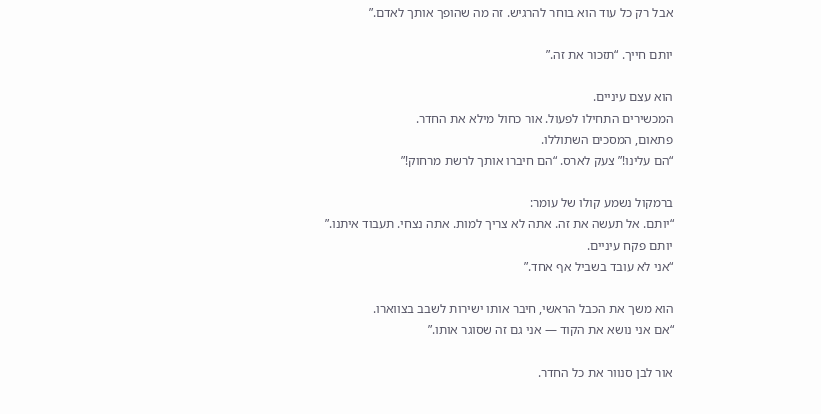אבל רק כל עוד הוא בוחר להרגיש. זה מה שהופך אותך לאדם.”

יותם חייך. “תזכור את זה.”

הוא עצם עיניים.
המכשירים התחילו לפעול. אור כחול מילא את החדר.
פתאום, המסכים השתוללו.
“הם עלינו!” צעק לארס. “הם חיברו אותך לרשת מרחוק!”

ברמקול נשמע קולו של עומר:
“יותם. אל תעשה את זה. אתה לא צריך למות. אתה נצחי. תעבוד איתנו.”
יותם פקח עיניים.
“אני לא עובד בשביל אף אחד.”

הוא משך את הכבל הראשי, חיבר אותו ישירות לשבב בצווארו.
“אם אני נושא את הקוד — אני גם זה שסוגר אותו.”

אור לבן סנוור את כל החדר.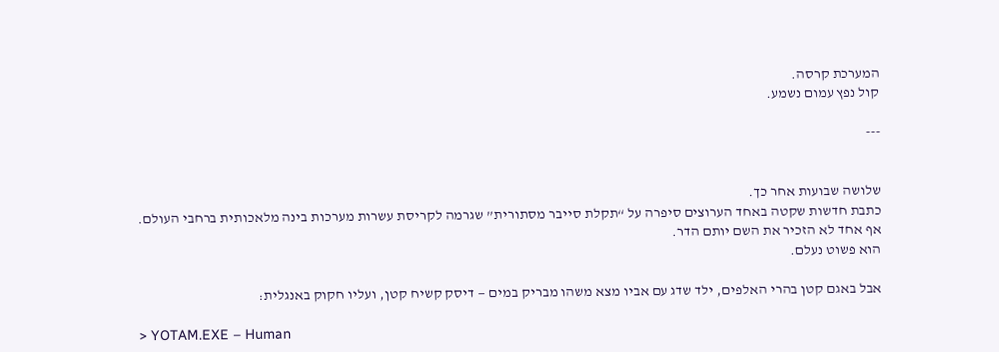המערכת קרסה.
קול נפץ עמום נשמע.

---


שלושה שבועות אחר כך.
כתבת חדשות שקטה באחד הערוצים סיפרה על “תקלת סייבר מסתורית” שגרמה לקריסת עשרות מערכות בינה מלאכותית ברחבי העולם.
אף אחד לא הזכיר את השם יותם הדר.
הוא פשוט נעלם.

אבל באגם קטן בהרי האלפים, ילד שדג עם אביו מצא משהו מבריק במים — דיסק קשיח קטן, ועליו חקוק באנגלית:

> YOTAM.EXE – Human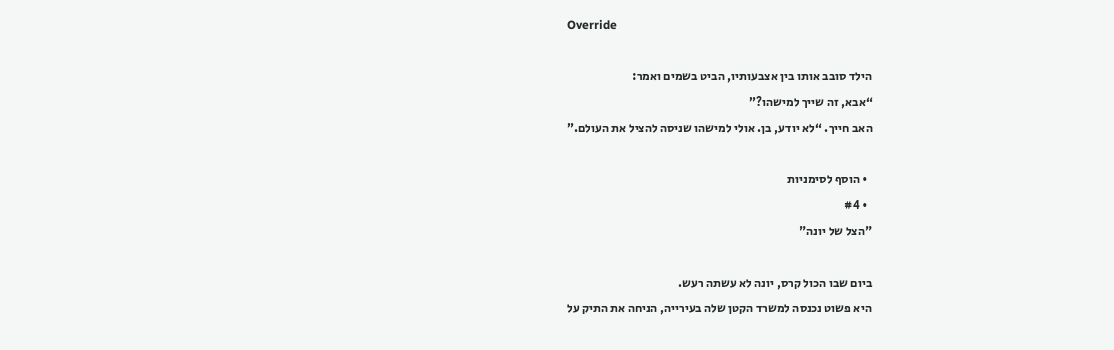Override

הילד סובב אותו בין אצבעותיו, הביט בשמים ואמר:
“אבא, זה שייך למישהו?”
האב חייך. “לא יודע, בן. אולי למישהו שניסה להציל את העולם.”

  • הוסף לסימניות
  • #4
"הצל של יונה"

ביום שבו הכול קרס, יונה לא עשתה רעש.
היא פשוט נכנסה למשרד הקטן שלה בעירייה, הניחה את התיק על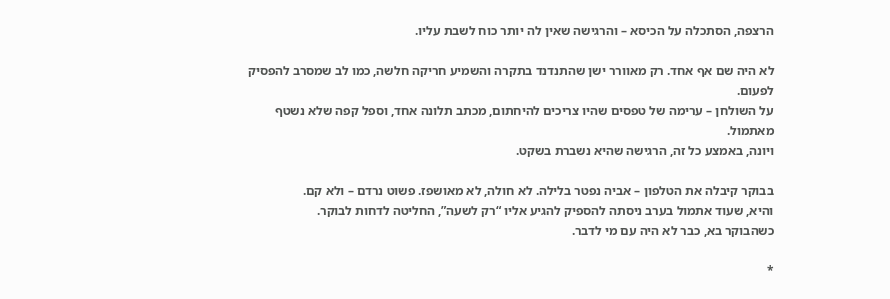הרצפה, הסתכלה על הכיסא – והרגישה שאין לה יותר כוח לשבת עליו.

לא היה שם אף אחד. רק מאוורר ישן שהתנדנד בתקרה והשמיע חריקה חלשה, כמו לב שמסרב להפסיק לפעום.
על השולחן – ערימה של טפסים שהיו צריכים להיחתום, מכתב תלונה אחד, וספל קפה שלא נשטף מאתמול.
ויונה, באמצע כל זה, הרגישה שהיא נשברת בשקט.

בבוקר קיבלה את הטלפון – אביה נפטר בלילה. לא חולה, לא מאושפז. פשוט נרדם – ולא קם.
והיא, שעוד אתמול בערב ניסתה להספיק להגיע אליו “רק לשעה”, החליטה לדחות לבוקר.
כשהבוקר בא, כבר לא היה עם מי לדבר.

*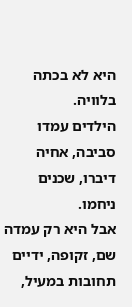היא לא בכתה בלוויה.
הילדים עמדו סביבה, אחיה דיברו, שכנים ניחמו.
אבל היא רק עמדה שם, זקופה, ידיים תחובות במעיל,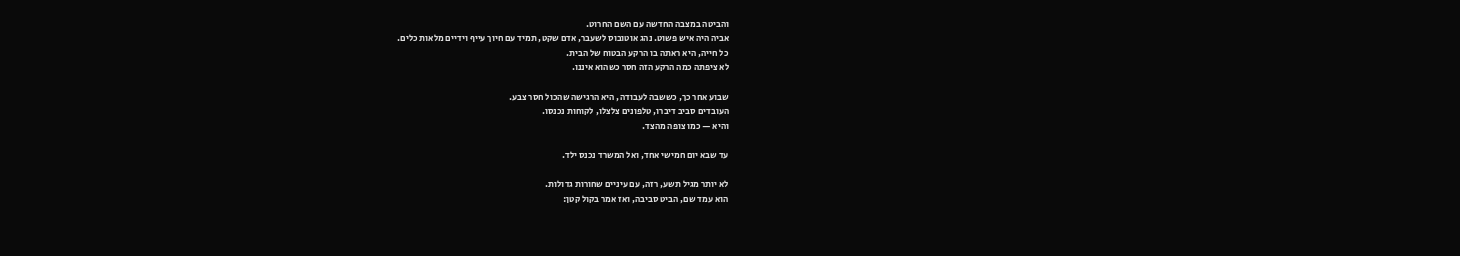והביטה במצבה החדשה עם השם החרוט.
אביה היה איש פשוט. נהג אוטובוס לשעבר, אדם שקט, תמיד עם חיוך עייף וידיים מלאות כלים.
כל חייה, היא ראתה בו הרקע הבטוח של הבית.
לא ציפתה כמה הרקע הזה חסר כשהוא איננו.

שבוע אחר כך, כששבה לעבודה, היא הרגישה שהכול חסר צבע.
העובדים סביב דיברו, טלפונים צלצלו, לקוחות נכנסו.
והיא — כמו צופה מהצד.

עד שבא יום חמישי אחד, ואל המשרד נכנס ילד.

לא יותר מגיל תשע, רזה, עם עיניים שחורות גדולות.
הוא עמד שם, הביט סביבה, ואז אמר בקול קטן: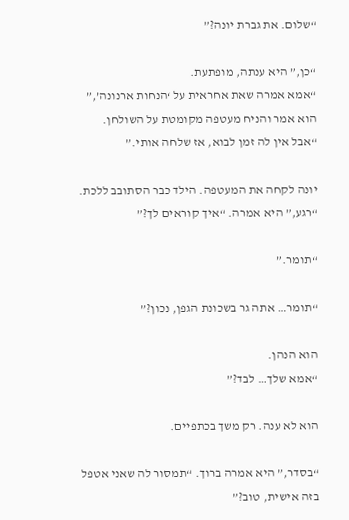“שלום. את גברת יונה?”

“כן,” היא ענתה, מופתעת.
“אמא אמרה שאת אחראית על ‘הנחות ארנונה’,” הוא אמר והניח מעטפה מקומטת על השולחן.
“אבל אין לה זמן לבוא, אז שלחה אותי.”

יונה לקחה את המעטפה. הילד כבר הסתובב ללכת.
“רגע,” היא אמרה. “איך קוראים לך?”

“תומר.”

“תומר… אתה גר בשכונת הגפן, נכון?”

הוא הנהן.
“אמא שלך… לבד?”

הוא לא ענה. רק משך בכתפיים.

“בסדר,” היא אמרה ברוך. “תמסור לה שאני אטפל בזה אישית, טוב?”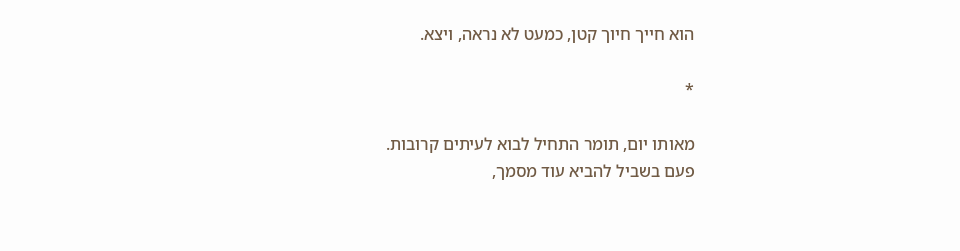הוא חייך חיוך קטן, כמעט לא נראה, ויצא.

*

מאותו יום, תומר התחיל לבוא לעיתים קרובות.
פעם בשביל להביא עוד מסמך,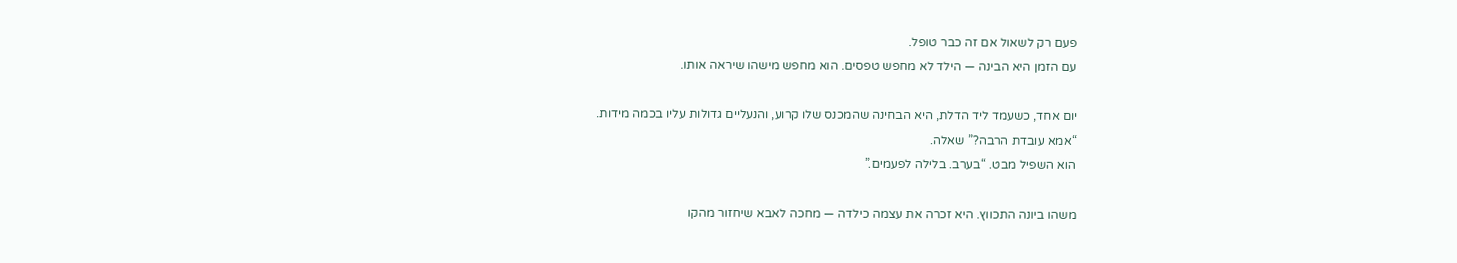פעם רק לשאול אם זה כבר טופל.
עם הזמן היא הבינה — הילד לא מחפש טפסים. הוא מחפש מישהו שיראה אותו.

יום אחד, כשעמד ליד הדלת, היא הבחינה שהמכנס שלו קרוע, והנעליים גדולות עליו בכמה מידות.
“אמא עובדת הרבה?” שאלה.
הוא השפיל מבט. “בערב. בלילה לפעמים.”

משהו ביונה התכווץ. היא זכרה את עצמה כילדה — מחכה לאבא שיחזור מהקו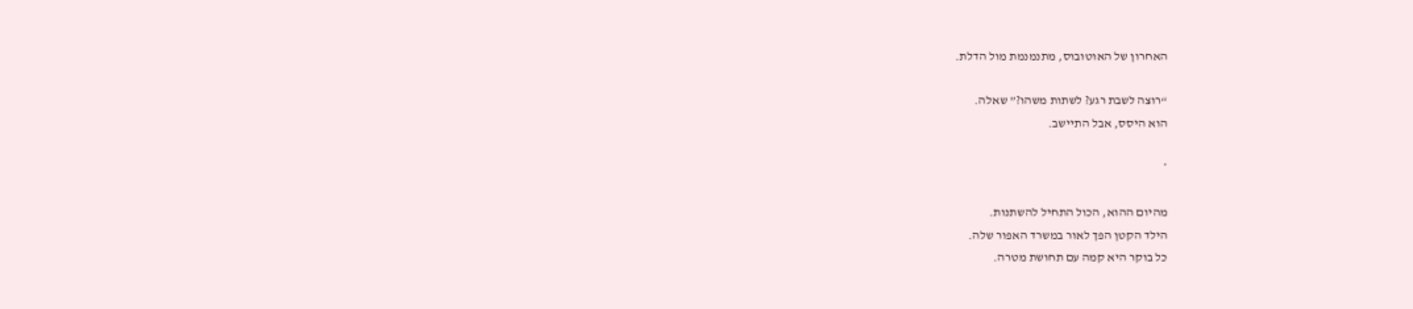האחרון של האוטובוס, מתנמנמת מול הדלת.

“רוצה לשבת רגע? לשתות משהו?” שאלה.
הוא היסס, אבל התיישב.

*

מהיום ההוא, הכול התחיל להשתנות.
הילד הקטן הפך לאור במשרד האפור שלה.
כל בוקר היא קמה עם תחושת מטרה.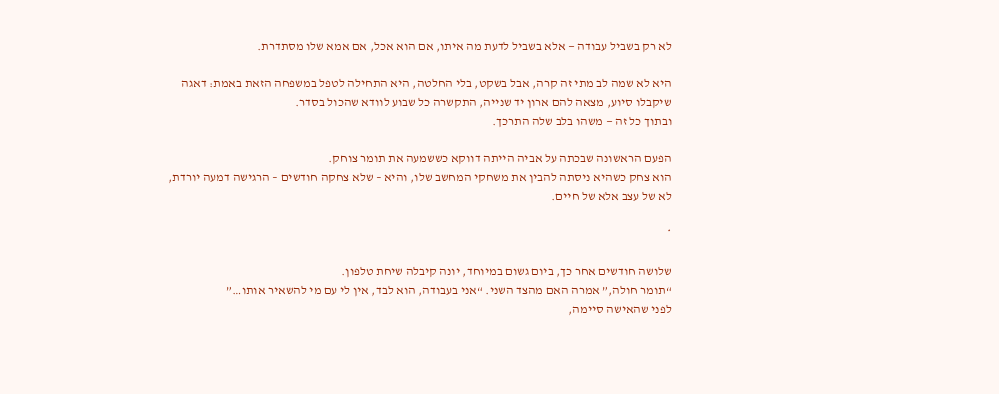לא רק בשביל עבודה — אלא בשביל לדעת מה איתו, אם הוא אכל, אם אמא שלו מסתדרת.

היא לא שמה לב מתי זה קרה, אבל בשקט, בלי החלטה, היא התחילה לטפל במשפחה הזאת באמת: דאגה שיקבלו סיוע, מצאה להם ארון יד שנייה, התקשרה כל שבוע לוודא שהכול בסדר.
ובתוך כל זה — משהו בלב שלה התרכך.

הפעם הראשונה שבכתה על אביה הייתה דווקא כששמעה את תומר צוחק.
הוא צחק כשהיא ניסתה להבין את משחקי המחשב שלו, והיא – שלא צחקה חודשים – הרגישה דמעה יורדת, לא של עצב אלא של חיים.

*

שלושה חודשים אחר כך, ביום גשום במיוחד, יונה קיבלה שיחת טלפון.
“תומר חולה,” אמרה האם מהצד השני. “אני בעבודה, הוא לבד, אין לי עם מי להשאיר אותו…”
לפני שהאישה סיימה,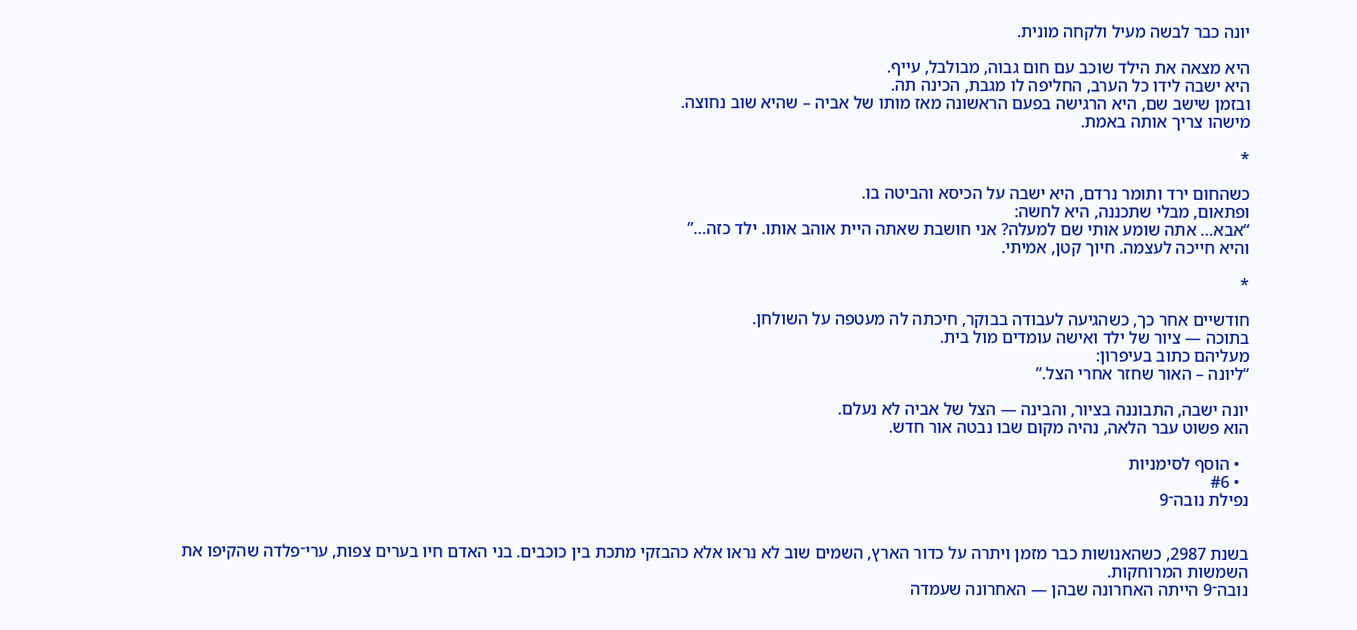יונה כבר לבשה מעיל ולקחה מונית.

היא מצאה את הילד שוכב עם חום גבוה, מבולבל, עייף.
היא ישבה לידו כל הערב, החליפה לו מגבת, הכינה תה.
ובזמן שישב שם, היא הרגישה בפעם הראשונה מאז מותו של אביה – שהיא שוב נחוצה.
מישהו צריך אותה באמת.

*

כשהחום ירד ותומר נרדם, היא ישבה על הכיסא והביטה בו.
ופתאום, מבלי שתכננה, היא לחשה:
“אבא… אתה שומע אותי שם למעלה? אני חושבת שאתה היית אוהב אותו. ילד כזה…”
והיא חייכה לעצמה. חיוך קטן, אמיתי.

*

חודשיים אחר כך, כשהגיעה לעבודה בבוקר, חיכתה לה מעטפה על השולחן.
בתוכה — ציור של ילד ואישה עומדים מול בית.
מעליהם כתוב בעיפרון:
“ליונה – האור שחזר אחרי הצל.”

יונה ישבה, התבוננה בציור, והבינה — הצל של אביה לא נעלם.
הוא פשוט עבר הלאה, נהיה מקום שבו נבטה אור חדש.

  • הוסף לסימניות
  • #6
נפילת נובה־9


בשנת 2987, כשהאנושות כבר מזמן ויתרה על כדור הארץ, השמים שוב לא נראו אלא כהבזקי מתכת בין כוכבים. בני האדם חיו בערים צפות, ערי־פלדה שהקיפו את השמשות המרוחקות.
נובה־9 הייתה האחרונה שבהן — האחרונה שעמדה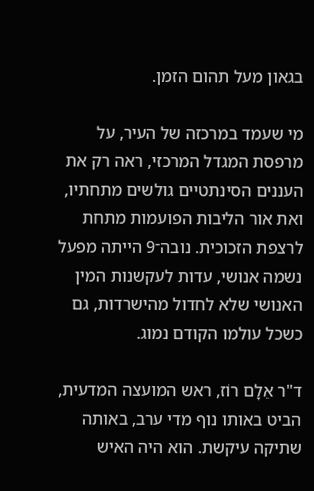בגאון מעל תהום הזמן.

מי שעמד במרכזה של העיר, על מרפסת המגדל המרכזי, ראה רק את העננים הסינתטיים גולשים מתחתיו, ואת אור הליבות הפועמות מתחת לרצפת הזכוכית. נובה־9 הייתה מפעל נשמה אנושי, עדות לעקשנות המין האנושי שלא לחדול מהישרדות, גם כשכל עולמו הקודם נמוג.

ד"ר אֵלָם רוֹז, ראש המועצה המדעית, הביט באותו נוף מדי ערב, באותה שתיקה עיקשת. הוא היה האיש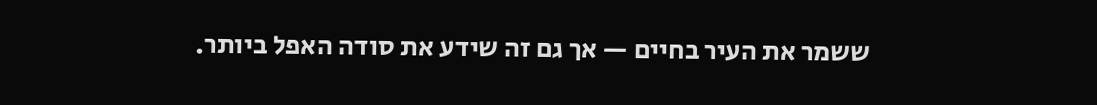ששמר את העיר בחיים — אך גם זה שידע את סודה האפל ביותר.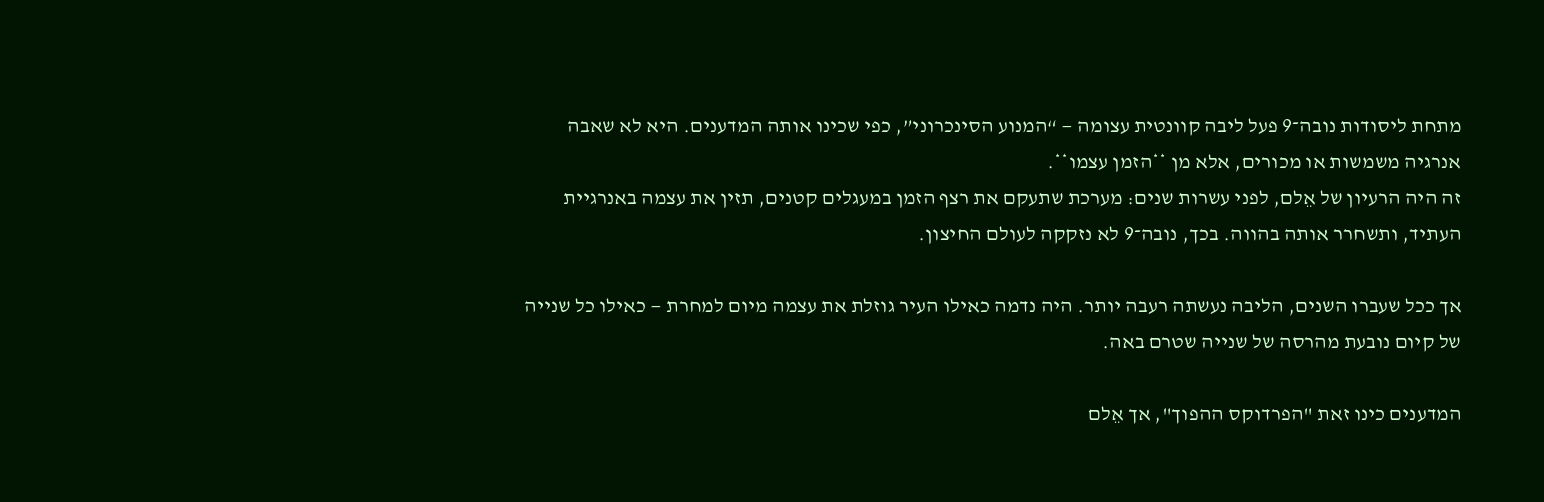מתחת ליסודות נובה־9 פעל ליבה קוונטית עצומה — “המנוע הסינכרוני”, כפי שכינו אותה המדענים. היא לא שאבה אנרגיה משמשות או מכורים, אלא מן **הזמן עצמו**.
זה היה הרעיון של אֵלם, לפני עשרות שנים: מערכת שתעקם את רצף הזמן במעגלים קטנים, תזין את עצמה באנרגיית העתיד, ותשחרר אותה בהווה. בכך, נובה־9 לא נזקקה לעולם החיצון.

אך ככל שעברו השנים, הליבה נעשתה רעבה יותר. היה נדמה כאילו העיר גוזלת את עצמה מיום למחרת — כאילו כל שנייה של קיום נובעת מהרסה של שנייה שטרם באה.

המדענים כינו זאת "הפרדוקס ההפוך", אך אֵלם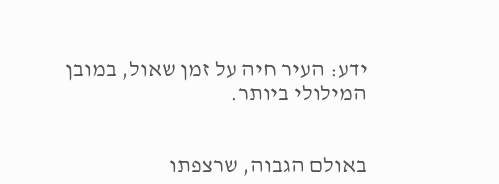ידע: העיר חיה על זמן שאול, במובן המילולי ביותר.


באולם הגבוה, שרצפתו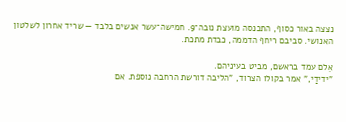נצצה באור כסוף, התכנסה מועצת נובה־9. חמישה־עשר אנשים בלבד — שריד אחרון לשלטון האנושי. סביבם ריחף הדממה, כבדת מתכת.

אֵלם עמד בראשם, מביט בעיניהם.
"ידידַי," אמר בקולו הצרוד, "הליבה דורשת הרחבה נוספת. אם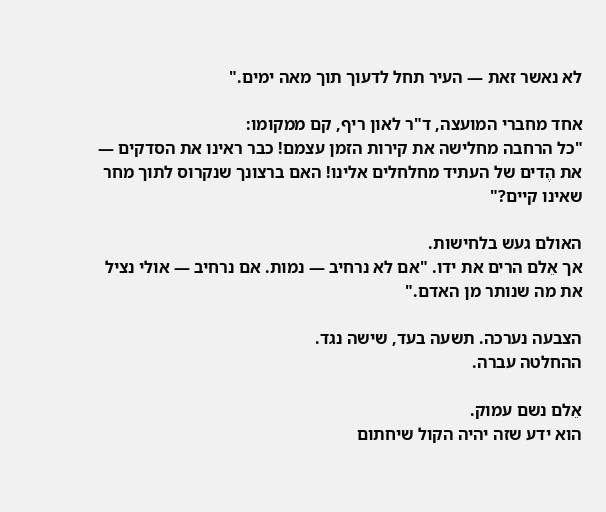לא נאשר זאת — העיר תחל לדעוך תוך מאה ימים."

אחד מחברי המועצה, ד"ר לאון ריף, קם ממקומו:
"כל הרחבה מחלישה את קירות הזמן עצמם! כבר ראינו את הסדקים — את הֶדים של העתיד מחלחלים אלינו! האם ברצונך שנקרוס לתוך מחר שאינו קיים?"

האולם געש בלחישות.
אך אֵלם הרים את ידו. "אם לא נרחיב — נמות. אם נרחיב — אולי נציל את מה שנותר מן האדם."

הצבעה נערכה. תשעה בעד, שישה נגד.
ההחלטה עברה.

אֵלם נשם עמוק.
הוא ידע שזה יהיה הקול שיחתום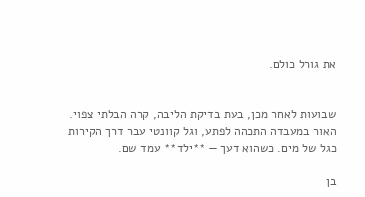את גורל כולם.


שבועות לאחר מכן, בעת בדיקת הליבה, קרה הבלתי צפוי. האור במעבדה התכהה לפתע, וגל קוונטי עבר דרך הקירות כגל של מים. כשהוא דעך — **ילד** עמד שם.

בן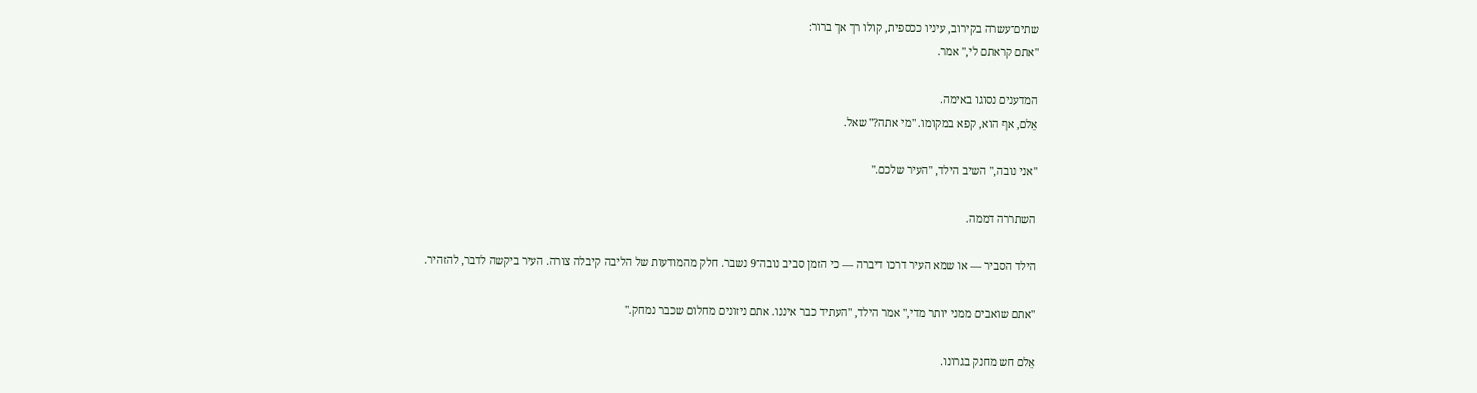שתים־עשרה בקירוב, עיניו ככספית, קולו רך אך ברור:
"אתם קראתם לי," אמר.

המדענים נסוגו באימה.
אֵלם, אף הוא, קפא במקומו. "מי אתה?" שאל.

"אני נובה," השיב הילד, "העיר שלכם."

השתררה דממה.

הילד הסביר — או שמא העיר דרכו דיברה — כי הזמן סביב נובה־9 נשבר. חלק מהמודעות של הליבה קיבלה צורה. העיר ביקשה לדבר, להזהיר.

"אתם שואבים ממני יותר מדי," אמר הילד, "העתיד כבר איננו. אתם ניזונים מחלום שכבר נמחק."

אֵלם חש מחנק בגרונו.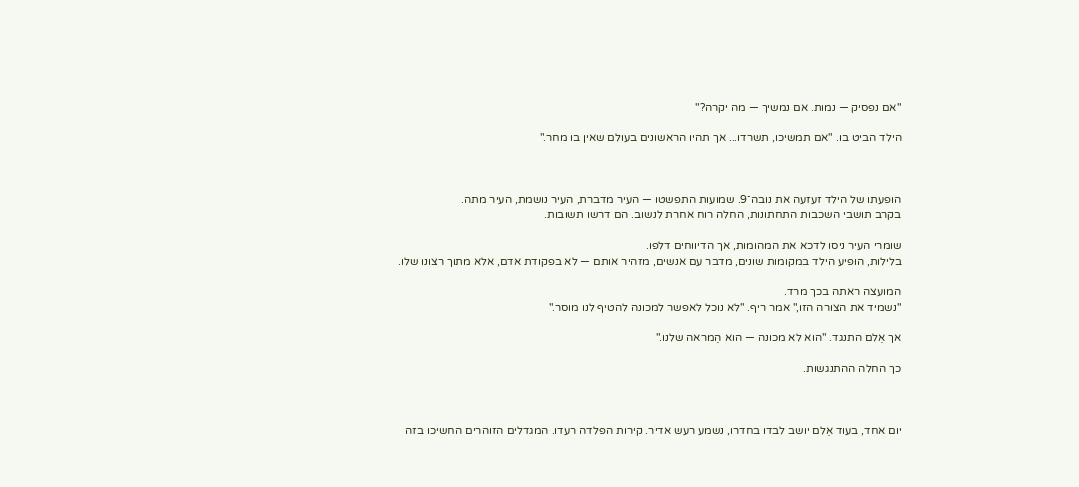"אם נפסיק — נמות. אם נמשיך — מה יקרה?"

הילד הביט בו. "אם תמשיכו, תשרדו... אך תהיו הראשונים בעולם שאין בו מחר."



הופעתו של הילד זעזעה את נובה־9. שמועות התפשטו — העיר מדברת, העיר נושמת, העיר מתה.
בקרב תושבי השכבות התחתונות, החלה רוח אחרת לנשוב. הם דרשו תשובות.

שומרי העיר ניסו לדכא את המהומות, אך הדיווחים דלפו.
בלילות, הופיע הילד במקומות שונים, מדבר עם אנשים, מזהיר אותם — לא בפקודת אדם, אלא מתוך רצונו שלו.

המועצה ראתה בכך מרד.
"נשמיד את הצורה הזו," אמר ריף. "לא נוכל לאפשר למכונה להטיף לנו מוסר."

אך אֵלם התנגד. "הוא לא מכונה — הוא הַמראה שלנו."

כך החלה ההתנגשות.



יום אחד, בעוד אֵלם יושב לבדו בחדרו, נשמע רעש אדיר. קירות הפלדה רעדו. המגדלים הזוהרים החשיכו בזה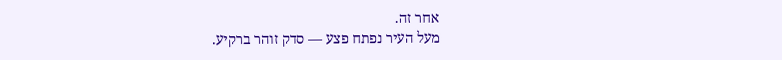אחר זה.
מעל העיר נפתח פצע — סדק זוהר ברקיע.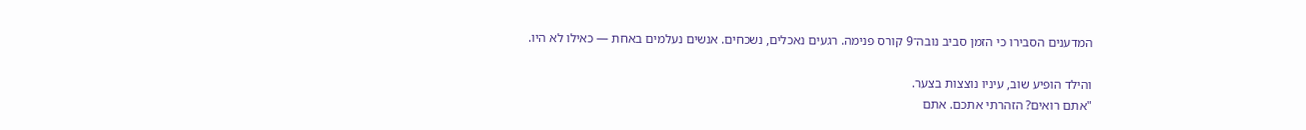המדענים הסבירו כי הזמן סביב נובה־9 קורס פנימה. רגעים נאכלים, נשכחים. אנשים נעלמים באחת — כאילו לא היו.

והילד הופיע שוב, עיניו נוצצות בצער.
"אתם רואים? הזהרתי אתכם. אתם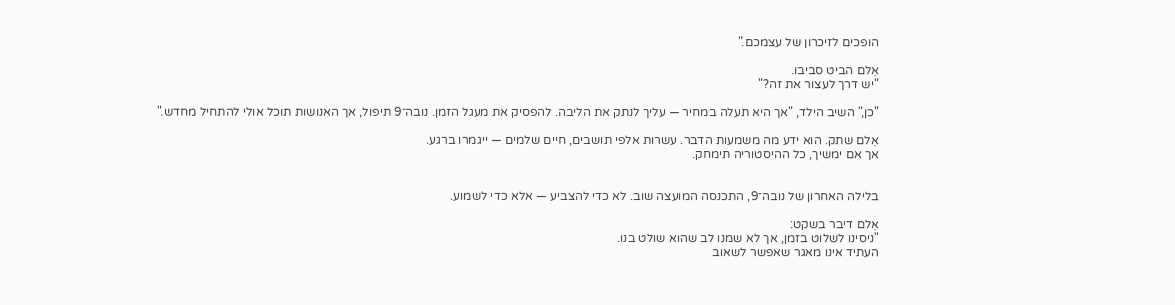הופכים לזיכרון של עצמכם."

אֵלם הביט סביבו.
"יש דרך לעצור את זה?"

"כן," השיב הילד, "אך היא תעלה במחיר — עליך לנתק את הליבה. להפסיק את מעגל הזמן. נובה־9 תיפול, אך האנושות תוכל אולי להתחיל מחדש."

אֵלם שתק. הוא ידע מה משמעות הדבר. עשרות אלפי תושבים, חיים שלמים — ייגמרו ברגע.
אך אם ימשיך, כל ההיסטוריה תימחק.


בלילה האחרון של נובה־9, התכנסה המועצה שוב. לא כדי להצביע — אלא כדי לשמוע.

אֵלם דיבר בשקט:
"ניסינו לשלוט בזמן, אך לא שמנו לב שהוא שולט בנו.
העתיד אינו מאגר שאפשר לשאוב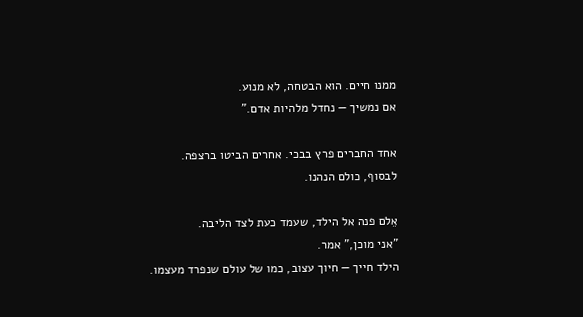ממנו חיים. הוא הבטחה, לא מנוע.
אם נמשיך — נחדל מלהיות אדם."

אחד החברים פרץ בבכי. אחרים הביטו ברצפה.
לבסוף, כולם הנהנו.

אֵלם פנה אל הילד, שעמד כעת לצד הליבה.
"אני מוכן," אמר.
הילד חייך — חיוך עצוב, כמו של עולם שנפרד מעצמו.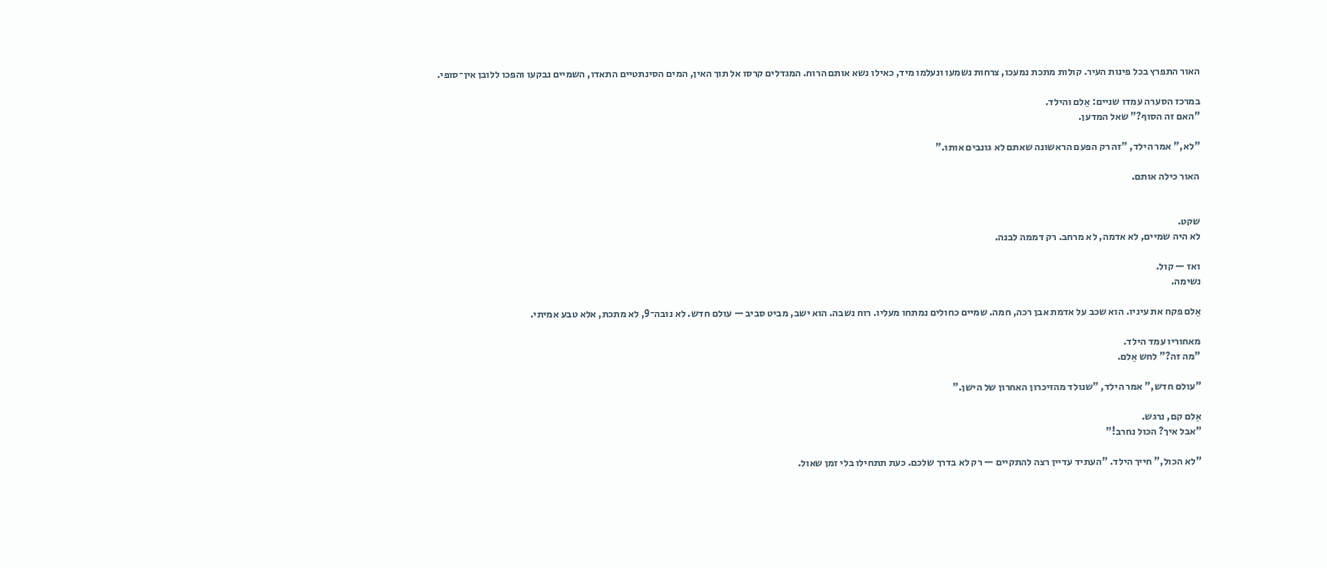האור התפרץ בכל פינות העיר. קולות מתכת נמעכו, צרחות נשמעו ונעלמו מיד, כאילו נשא אותם הרוח. המגדלים קרסו אל תוך האין, המים הסינתטיים התאדו, השמיים נבקעו והפכו ללובן אין־סופי.

במרכז הסערה עמדו שניים: אֵלם והילד.
"האם זה הסוף?" שאל המדען.

"לא," אמר הילד, "זה רק הפעם הראשונה שאתם לא גונבים אותו."

האור כילה אותם.


שקט.
לא היה שמיים, לא אדמה, לא מרחב. רק דממה לבנה.

ואז — קול.
נשימה.

אֵלם פקח את עיניו. הוא שכב על אדמת אבן רכה, חמה. שמיים כחולים נמתחו מעליו. רוח נשבה. הוא ישב, מביט סביב — עולם חדש. לא נובה־9, לא מתכת, אלא טבע אמיתי.

מאחוריו עמד הילד.
"מה זה?" לחש אֵלם.

"עולם חדש," אמר הילד, "שנולד מהזיכרון האחרון של הישן."

אֵלם קם, נרגש.
"אבל איך? הכול נחרב!"

"לא הכול," חייך הילד. "העתיד עדיין רצה להתקיים — רק לא בדרך שלכם. כעת תתחילו בלי זמן שאול.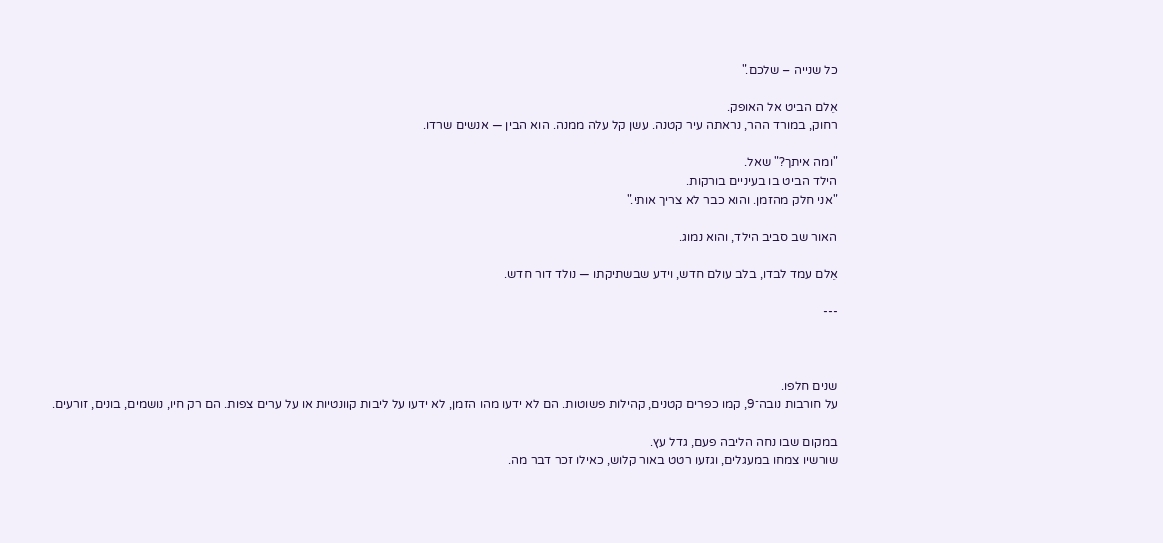כל שנייה – שלכם."

אֵלם הביט אל האופק.
רחוק, במורד ההר, נראתה עיר קטנה. עשן קל עלה ממנה. הוא הבין — אנשים שרדו.

"ומה איתך?" שאל.
הילד הביט בו בעיניים בורקות.
"אני חלק מהזמן. והוא כבר לא צריך אותי."

האור שב סביב הילד, והוא נמוג.

אֵלם עמד לבדו, בלב עולם חדש, וידע שבשתיקתו — נולד דור חדש.

---



שנים חלפו.
על חורבות נובה־9, קמו כפרים קטנים, קהילות פשוטות. הם לא ידעו מהו הזמן, לא ידעו על ליבות קוונטיות או על ערים צפות. הם רק חיו, נושמים, בונים, זורעים.

במקום שבו נחה הליבה פעם, גדל עץ.
שורשיו צמחו במעגלים, וגזעו רטט באור קלוש, כאילו זכר דבר מה.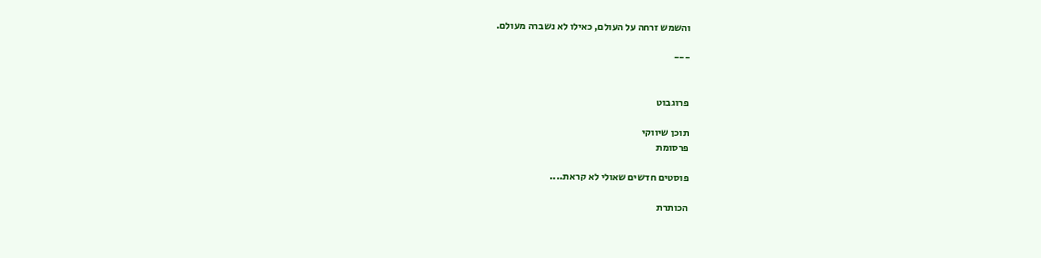והשמש זרחה על העולם, כאילו לא נשברה מעולם.

---


פרוגבוט

תוכן שיווקי
פרסומת

פוסטים חדשים שאולי לא קראת....

הכותרת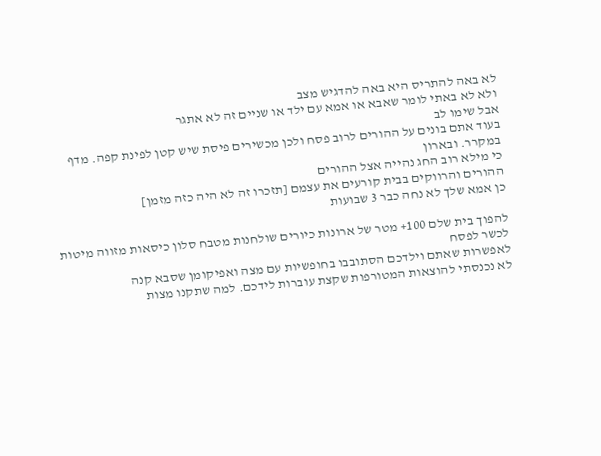לא באה להתריס היא באה להדגיש מצב
ולא לא באתי לומר שאבא או אמא עם ילד או שניים זה לא אתגר
אבל שימו לב
בעוד אתם בונים על ההורים לרוב פסח ולכן מכשירים פיסת שיש קטן לפינת קפה. מדף במקרר. ובארון
כי מילא רוב החג נהייה אצל ההורים
ההורים והרווקים בבית קורעים את עצמם [תזכרו זה לא היה כזה מזמן]
כן אמא שלך לא נחה כבר 3 שבועות

להפוך בית שלם 100+ מטר של ארונות כיורים שולחנות מטבח סלון כיסאות מזווה מיטות
לכשר לפסח
לאפשרות שאתם וילדכם הסתובבו בחופשיות עם מצה ואפיקומן שסבא קנה
לא נכנסתי להוצאות המטורפות שקצת עוברות לידכם. למה שתקנו מצות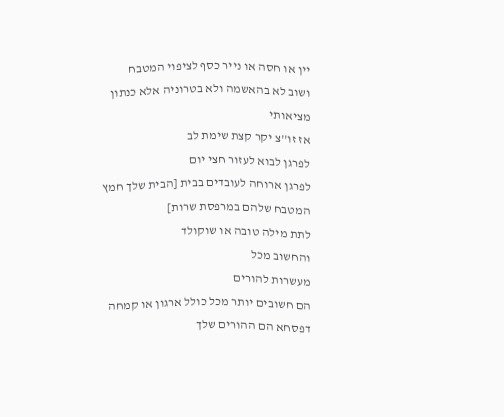יין או חסה או נייר כסף לציפוי המטבח
ושוב לא בהאשמה ולא בטרוניה אלא כנתון מציאותי
אז זו''צ יקר קצת שימת לב
לפרגן לבוא לעזור חצי יום
לפרגן ארוחה לעובדים בבית [הבית שלך חמץ המטבח שלהם במרפסת שרות]
לתת מילה טובה או שוקולד
והחשוב מכל
מעשרות להורים
הם חשובים יותר מכל כולל ארגון או קמחה דפסחא הם ההורים שלך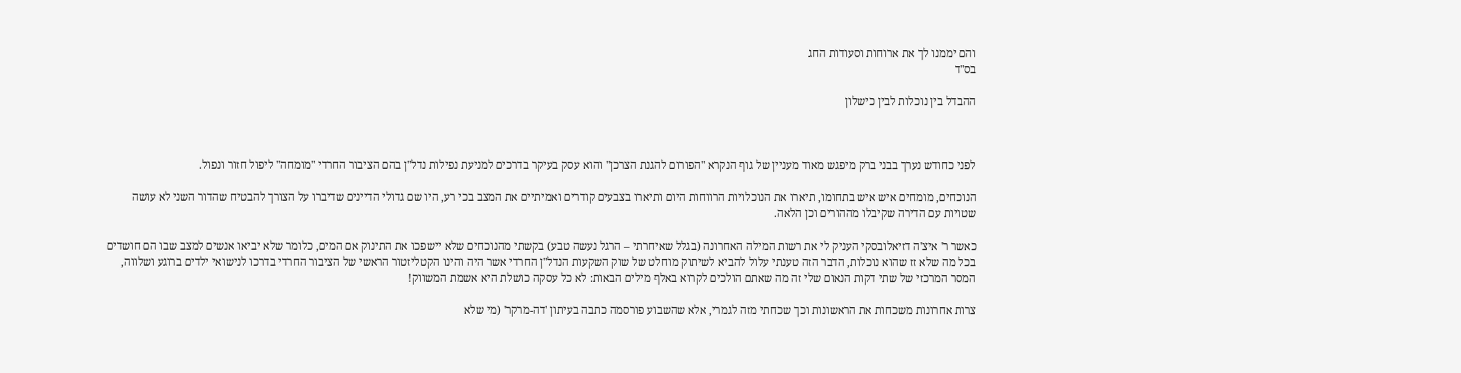והם יממנו לך את ארוחות וסעודות החג
בס"ד

ההבדל בין נוכלות לבין כישלון



לפני כחודש נערך בבני ברק מיפגש מאוד מעניין של גוף הנקרא "הפורום להגנת הצרכן" והוא עסק בעיקר בדרכים למניעת נפילות נדל"ן בהם הציבור החרדי "מומחה" ליפול חזור ונפול.

הנוכחים, מומחים איש איש בתחומו, תיארו את הנוכלויות הרווחות היום ותיארו בצבעים קודרים ואמיתיים את המצב בכי רע, היו שם גדולי הדיינים שדיברו על הצורך להבטיח שהדור השני לא עושה שטויות עם הדירה שקיבלו מההורים וכן הלאה.

כאשר ר' איצ'ה דזיאלובסקי העניק לי את רשות המילה האחרונה (בגלל שאיחרתי – הרגל נעשה טבע) בקשתי מהנוכחים שלא יישפכו את התינוק אם המים, כלומר שלא יביאו אנשים למצב שבו הם חושדים בכל מה שלא זז שהוא נוכלות, הדבר הזה טענתי עלול להביא לשיתוק מוחלט של שוק השקעות הנדל"ן החרדי אשר היה והינו הקטליזטור הראשי של הציבור החרדי בדרכו לנישואי ילדים ברוגע ושלווה, המסר המרכזי של שתי דקות הנאום שלי זה מה שאתם הולכים לקרוא באלף מילים הבאות: לא כל עסקה כושלת היא אשמת המשווק!

צרות אחרונות משכחות את הראשונות וכך שכחתי מזה לגמרי, אלא שהשבוע פורסמה כתבה בעיתון 'דה-מרקר' (מי שלא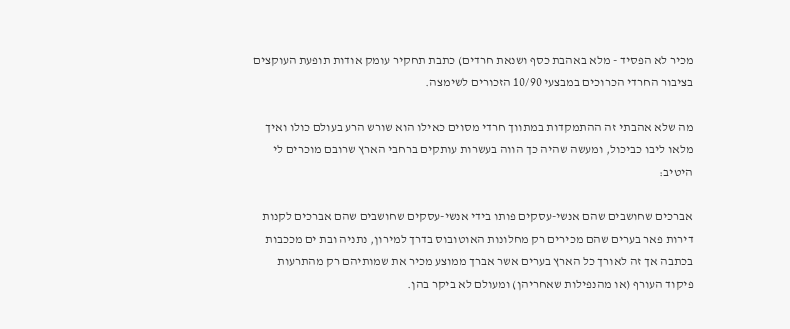מכיר לא הפסיד - מלא באהבת כסף ושנאת חרדים) כתבת תחקיר עומק אודות תופעת העוקצים בציבור החרדי הכרוכים במבצעי 10/90 הזכורים לשימצה.

מה שלא אהבתי זה ההתמקדות במתווך חרדי מסוים כאילו הוא שורש הרע בעולם כולו ואיך מלאו ליבו כביכול, ומעשה שהיה כך הווה בעשרות עותקים ברחבי הארץ שרובם מוכרים לי היטיב:

אברכים שחושבים שהם אנשי-עסקים פותו בידי אנשי-עסקים שחושבים שהם אברכים לקנות דירות פאר בערים שהם מכירים רק מחלונות האוטובוס בדרך למירון, נתניה ובת ים מככבות בכתבה אך זה לאורך כל הארץ בערים אשר אברך ממוצע מכיר את שמותיהם רק מהתרעות פיקוד העורף (או מהנפילות שאחריהן) ומעולם לא ביקר בהן.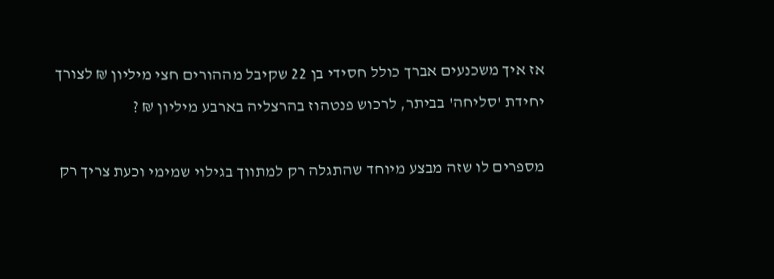אז איך משכנעים אברך כולל חסידי בן 22 שקיבל מההורים חצי מיליון ₪ לצורך יחידת 'סליחה' בביתר, לרכוש פנטהוז בהרצליה בארבע מיליון ₪ ?

מספרים לו שזה מבצע מיוחד שהתגלה רק למתווך בגילוי שמימי וכעת צריך רק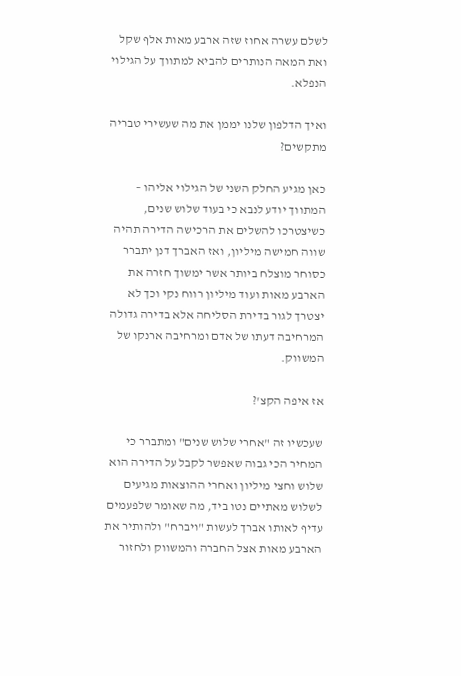לשלם עשרה אחוז שזה ארבע מאות אלף שקל ואת המאה הנותרים להביא למתווך על הגילוי הנפלא.

ואיך הדלפון שלנו יממן את מה שעשירי טבריה מתקשים?

כאן מגיע החלק השני של הגילוי אליהו – המתווך יודע לנבא כי בעוד שלוש שנים, כשיצטרכו להשלים את הרכישה הדירה תהיה שווה חמישה מיליון, ואז האברך דנן יתברר כסוחר מוצלח ביותר אשר ימשוך חזרה את הארבע מאות ועוד מיליון רווח נקי וכך לא יצטרך לגור בדירת הסליחה אלא בדירה גדולה המרחיבה דעתו של אדם ומרחיבה ארנקו של המשווק.

אז איפה הקצ'?

שעכשיו זה "אחרי שלוש שנים" ומתברר כי המחיר הכי גבוה שאפשר לקבל על הדירה הוא שלוש וחצי מיליון ואחרי ההוצאות מגיעים לשלוש מאתיים נטו ביד, מה שאומר שלפעמים עדיף לאותו אברך לעשות "ויברח" ולהותיר את הארבע מאות אצל החברה והמשווק ולחזור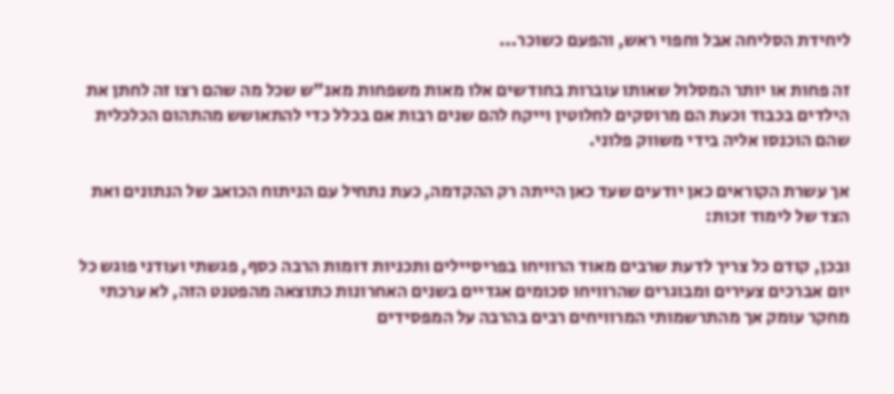ליחידת הסליחה אבל וחפוי ראש, והפעם כשוכר...

זה פחות או יותר המסלול שאותו עוברות בחודשים אלו מאות משפחות מאנ"ש שכל מה שהם רצו זה לחתן את הילדים בכבוד וכעת הם מרוסקים לחלוטין וייקח להם שנים רבות אם בכלל כדי להתאושש מהתהום הכלכלית שהם הוכנסו אליה בידי משווק פלוני.

אך עשרת הקוראים כאן יודעים שעד כאן הייתה רק ההקדמה, כעת נתחיל עם הניתוח הכואב של הנתונים ואת הצד של לימוד זכות:

ובכן, קודם כל צריך לדעת שרבים מאוד הרוויחו בפריסיילים ותכניות דומות הרבה כסף, פגשתי ועודני פוגש כל יום אברכים צעירים ומבוגרים שהרוויחו סכומים אגדיים בשנים האחרונות כתוצאה מהפטנט הזה, לא ערכתי מחקר עומק אך מהתרשמותי המרוויחים רבים בהרבה על המפסידים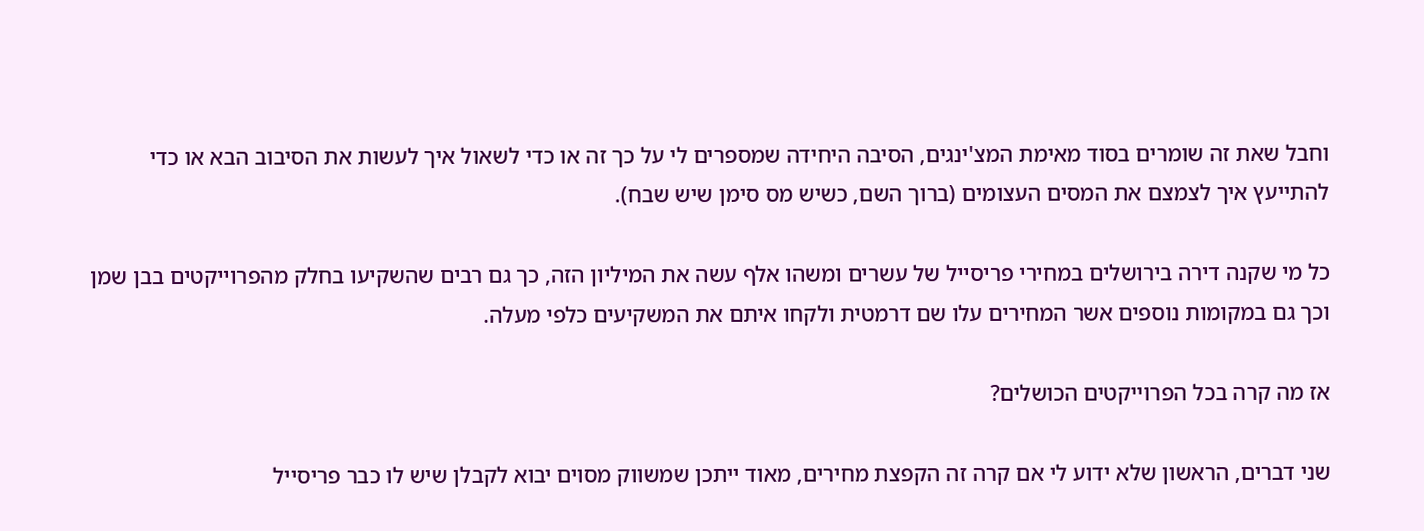וחבל שאת זה שומרים בסוד מאימת המצ'ינגים, הסיבה היחידה שמספרים לי על כך זה או כדי לשאול איך לעשות את הסיבוב הבא או כדי להתייעץ איך לצמצם את המסים העצומים (ברוך השם, כשיש מס סימן שיש שבח).

כל מי שקנה דירה בירושלים במחירי פריסייל של עשרים ומשהו אלף עשה את המיליון הזה, כך גם רבים שהשקיעו בחלק מהפרוייקטים בבן שמן וכך גם במקומות נוספים אשר המחירים עלו שם דרמטית ולקחו איתם את המשקיעים כלפי מעלה.

אז מה קרה בכל הפרוייקטים הכושלים?

שני דברים, הראשון שלא ידוע לי אם קרה זה הקפצת מחירים, מאוד ייתכן שמשווק מסוים יבוא לקבלן שיש לו כבר פריסייל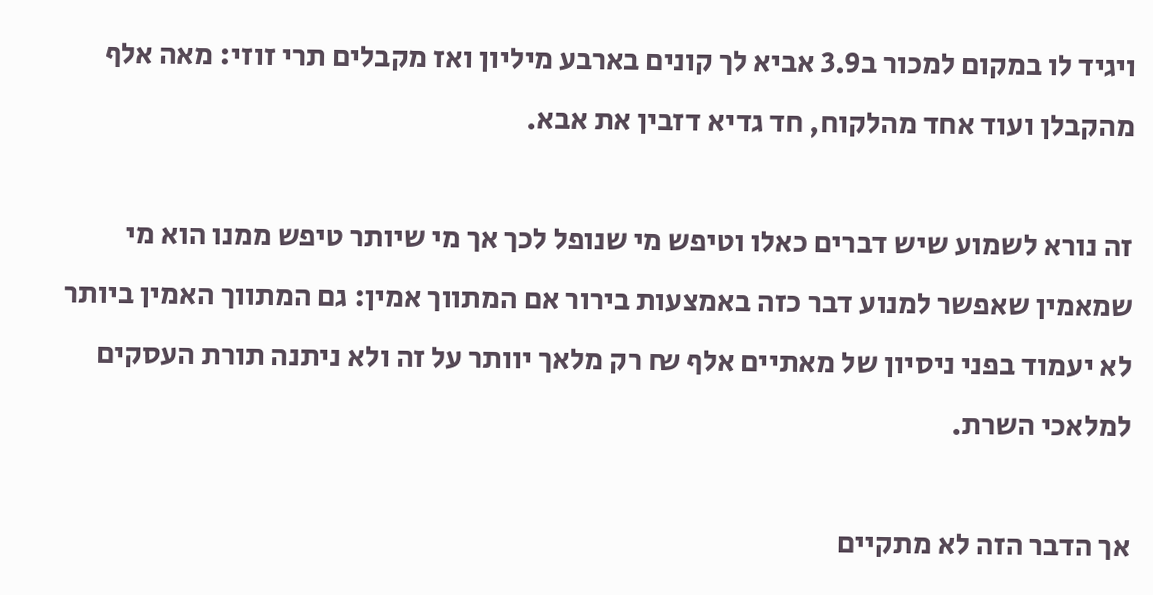ויגיד לו במקום למכור ב3.9 אביא לך קונים בארבע מיליון ואז מקבלים תרי זוזי: מאה אלף מהקבלן ועוד אחד מהלקוח, חד גדיא דזבין את אבא.

זה נורא לשמוע שיש דברים כאלו וטיפש מי שנופל לכך אך מי שיותר טיפש ממנו הוא מי שמאמין שאפשר למנוע דבר כזה באמצעות בירור אם המתווך אמין: גם המתווך האמין ביותר לא יעמוד בפני ניסיון של מאתיים אלף ₪ רק מלאך יוותר על זה ולא ניתנה תורת העסקים למלאכי השרת.

אך הדבר הזה לא מתקיים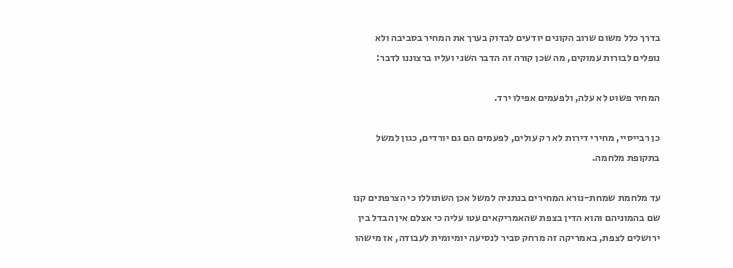בדרך כלל משום שרוב הקונים יודעים לבדוק בערך את המחיר בסביבה ולא נופלים לבורות עמוקים, מה שכן קורה זה הדבר השני ועליו ברצוננו לדבר:

המחיר פשוט לא עלה, ולפעמים אפילו ירד.

כן רבייסיי, מחירי דירות לא רק עולים, לפעמים הם גם יורדים, כגון למשל בתקופת מלחמה.

עד מלחמת שמחת-נורא המחירים בנתניה למשל אכן השתוללו כי הצרפתים קנו שם בהמוניהם והוא הדין בצפת שהאמריקאים עטו עליה כי אצלם אין הבדל בין ירושלים לצפת, באמריקה זה מרחק סביר לנסיעה יומיומית לעבודה, אז מישהו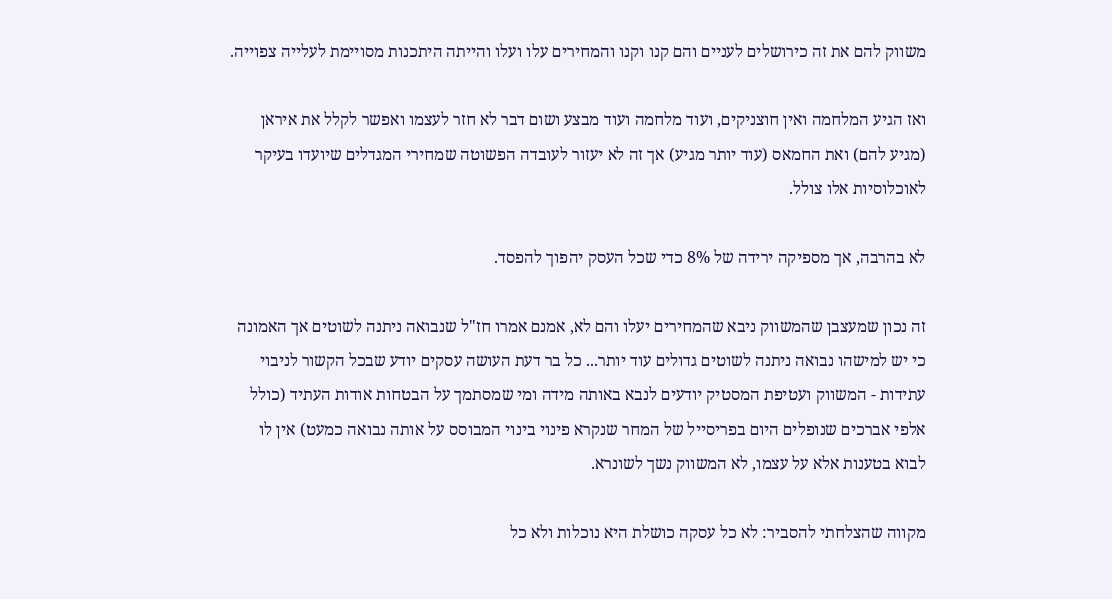משווק להם את זה כירושלים לעניים והם קנו וקנו והמחירים עלו ועלו והייתה היתכנות מסויימת לעלייה צפוייה.

ואז הגיע המלחמה ואין חוצניקים, ועוד מלחמה ועוד מבצע ושום דבר לא חזר לעצמו ואפשר לקלל את איראן (מגיע להם) ואת החמאס (עוד יותר מגיע) אך זה לא יעזור לעובדה הפשוטה שמחירי המגדלים שיועדו בעיקר לאוכלוסיות אלו צולל.

לא בהרבה, אך מספיקה ירידה של 8% כדי שכל העסק יהפוך להפסד.

זה נכון שמעצבן שהמשווק ניבא שהמחירים יעלו והם לא, אמנם אמרו חז"ל שנבואה ניתנה לשוטים אך האמונה כי יש למישהו נבואה ניתנה לשוטים גדולים עוד יותר... כל בר דעת העושה עסקים יודע שבכל הקשור לניבוי עתידות - המשווק ועטיפת המסטיק יודעים לנבא באותה מידה ומי שמסתמך על הבטחות אודות העתיד (כולל אלפי אברכים שנופלים היום בפריסייל של המחר שנקרא פינוי בינוי המבוסס על אותה נבואה כמעט) אין לו לבוא בטענות אלא על עצמו, לא המשווק נשך לשונרא.

מקווה שהצלחתי להסביר: לא כל עסקה כושלת היא נוכלות ולא כל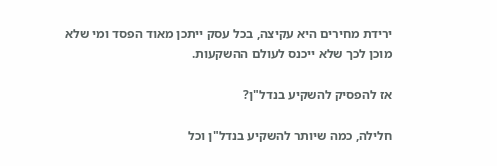ירידת מחירים היא עקיצה, בכל עסק ייתכן מאוד הפסד ומי שלא מוכן לכך שלא ייכנס לעולם ההשקעות.

אז להפסיק להשקיע בנדל"ן?

חלילה, כמה שיותר להשקיע בנדל"ן וכל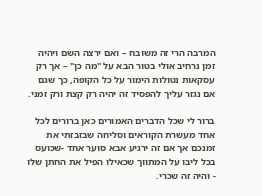המרבה הרי זה משובח – ואם ירצה השם ויהיה זמן נרחיב אולי בטור הבא על "מה כן" – אך רק עסקאות נטולות הימור על כל הקופה, כך שגם אם נגזר עליך להפסיד זה יהיה רק קצת ורק זמני.

ברור לי שכל הדברים האמורים כאן ברורים לכל אחד מעשרת הקוראים וסליחה שבזבזתי את זמנכם אך אם זה ירגיע אבא סוער אחד -שכועס בכל ליבו על המתווך שכאילו הפיל את החתן שלו - והיה זה שכרי.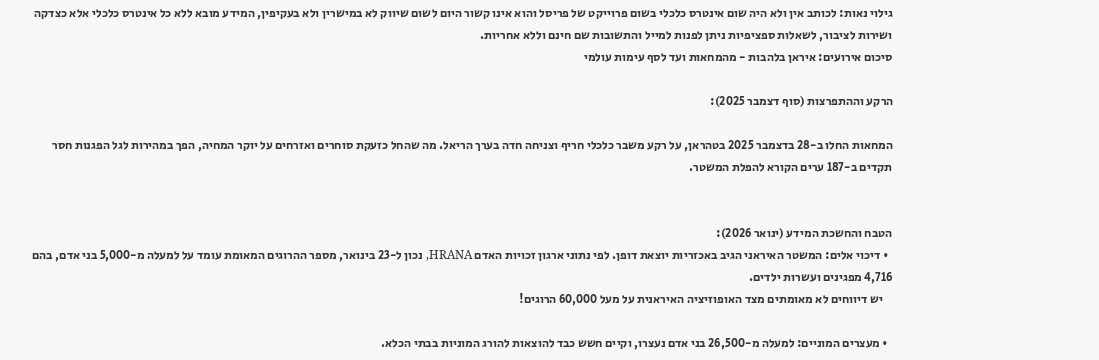גילוי נאות: לכותב אין ולא היה שום אינטרס כלכלי בשום פרוייקט של פריסל והוא אינו קשור היום לשום שיווק לא במישרין ולא בעקיפין, המידע מובא ללא כל אינטרס כלכלי אלא כצדקה ושירות לציבור, לשאלות ספציפיות ניתן לפנות למייל והתשובות שם חינם וללא אחריות.
סיכום אירועים: איראן בלהבות - מהמחאות ועד לסף עימות עולמי

הרקע וההתפרצות (סוף דצמבר 2025):

המחאות החלו ב-28 בדצמבר 2025 בטהראן, על רקע משבר כלכלי חריף וצניחה חדה בערך הריאל. מה שהחל כזעקת סוחרים ואזרחים על יוקר המחיה, הפך במהירות לגל הפגנות חסר תקדים ב-187 ערים הקורא להפלת המשטר.


הטבח והחשכת המידע (ינואר 2026):
  • דיכוי אלים: המשטר האיראני הגיב באכזריות יוצאת דופן. לפי נתוני ארגון זכויות האדם HRANA, נכון ל-23 בינואר, מספר ההרוגים המאומת עומד על למעלה מ-5,000 בני אדם, בהם 4,716 מפגינים ועשרות ילדים.
    יש דיווחים לא מאומתים מצד האופוזיציה האיראנית על מעל 60,000 הרוגים!

  • מעצרים המוניים: למעלה מ-26,500 בני אדם נעצרו, וקיים חשש כבד להוצאות להורג המוניות בבתי הכלא.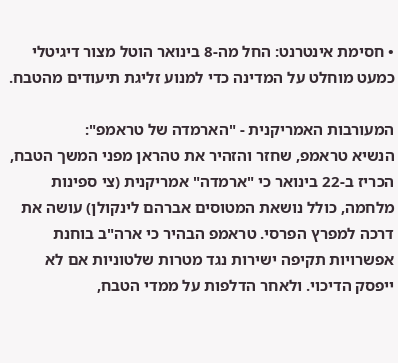• חסימת אינטרנט: החל מה-8 בינואר הוטל מצור דיגיטלי כמעט מוחלט על המדינה כדי למנוע זליגת תיעודים מהטבח.

המעורבות האמריקנית - "הארמדה של טראמפ":
הנשיא טראמפ, שחזר והזהיר את טהראן מפני המשך הטבח, הכריז ב-22 בינואר כי "ארמדה" אמריקנית (צי ספינות מלחמה, כולל נושאת המטוסים אברהם לינקולן) עושה את דרכה למפרץ הפרסי. טראמפ הבהיר כי ארה"ב בוחנת אפשרויות תקיפה ישירות נגד מטרות שלטוניות אם לא ייפסק הדיכוי. ולאחר הדלפות על ממדי הטבח,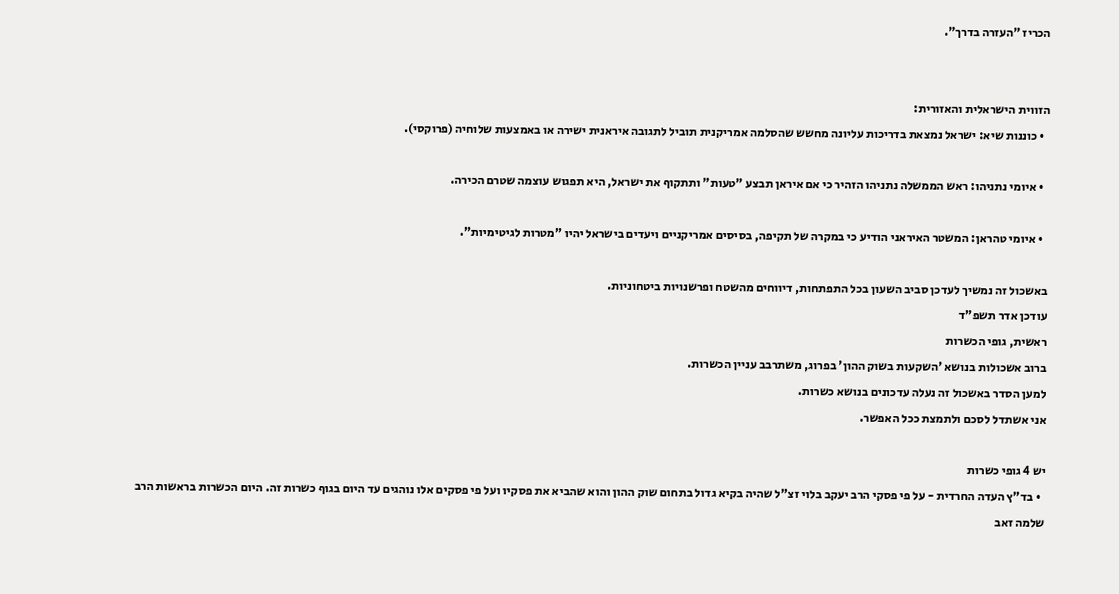הכריז "העזרה בדרך".


הזווית הישראלית והאזורית:
  • כוננות שיא: ישראל נמצאת בדריכות עליונה מחשש שהסלמה אמריקנית תוביל לתגובה איראנית ישירה או באמצעות שלוחיה (פרוקסי).

  • איומי נתניהו: ראש הממשלה נתניהו הזהיר כי אם איראן תבצע "טעות" ותתקוף את ישראל, היא תפגוש עוצמה שטרם הכירה.

  • איומי טהראן: המשטר האיראני הודיע כי במקרה של תקיפה, בסיסים אמריקניים ויעדים בישראל יהיו "מטרות לגיטימיות".

באשכול זה נמשיך לעדכן סביב השעון בכל התפתחות, דיווחים מהשטח ופרשנויות ביטחוניות.
עודכן אדר תשפ"ד
ראשית, גופי הכשרות
ברוב אשכולות בנושא 'השקעות בשוק ההון' בפרוג, משתרבב עניין הכשרות.
למען הסדר באשכול זה נעלה עדכונים בנושא כשרות.
אני אשתדל לסכם ולתמצת ככל האפשר.

יש 4 גופי כשרות
  • בד"ץ העדה החרדית - על פי פסקי הרב יעקב בלוי זצ"ל שהיה בקיא גדול בתחום שוק ההון והוא שהביא את פסקיו ועל פי פסקים אלו נוהגים עד היום בגוף כשרות זה. היום הכשרות בראשות הרב שלמה זאב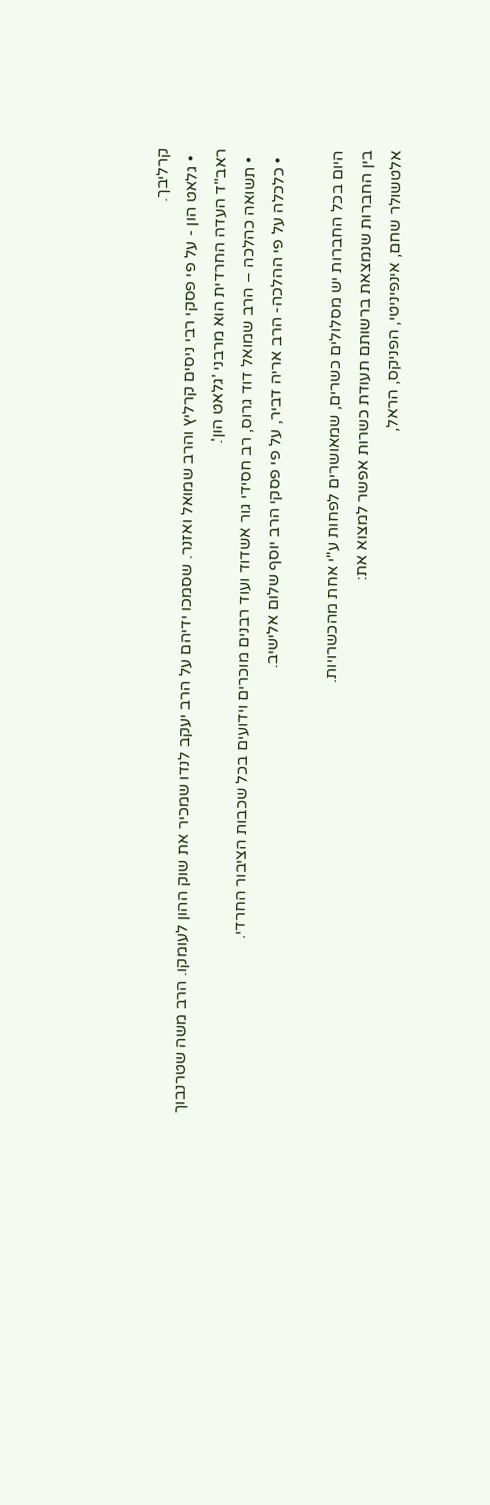קרליבך.
  • גלאט הון - על פי פסקי רבי ניסים קרליץ והרב שמואל ואזנר. שסמכו ידיהם על הרב יעקב לנדו שמכיר את שוק ההון לעומקו. הרב משה שטרנבוך ראב"ד העדה החרדית הוא מרבני 'גלאט הון'.
  • תשואה כהלכה – הרב שמואל דוד גרוס, רב חסידי גור אשדוד ועוד רבנים מוכרים וידועים בכל שכבות הציבור החרדי.
  • כלכלה על פי ההלכה- הרב אריה דביר, על פי פסקי הרב יוסף שלום אלישיב.

היום בכל החברות יש מסלולים כשרים, שמאושרים לפחות ע"י אחת מהכשרויות.
בין החברות שנמצאת ברשותם תעודת כשרות אפשר למצוא את:
אלטשולר שחם, אינפיניטי, הפניקס, הראל,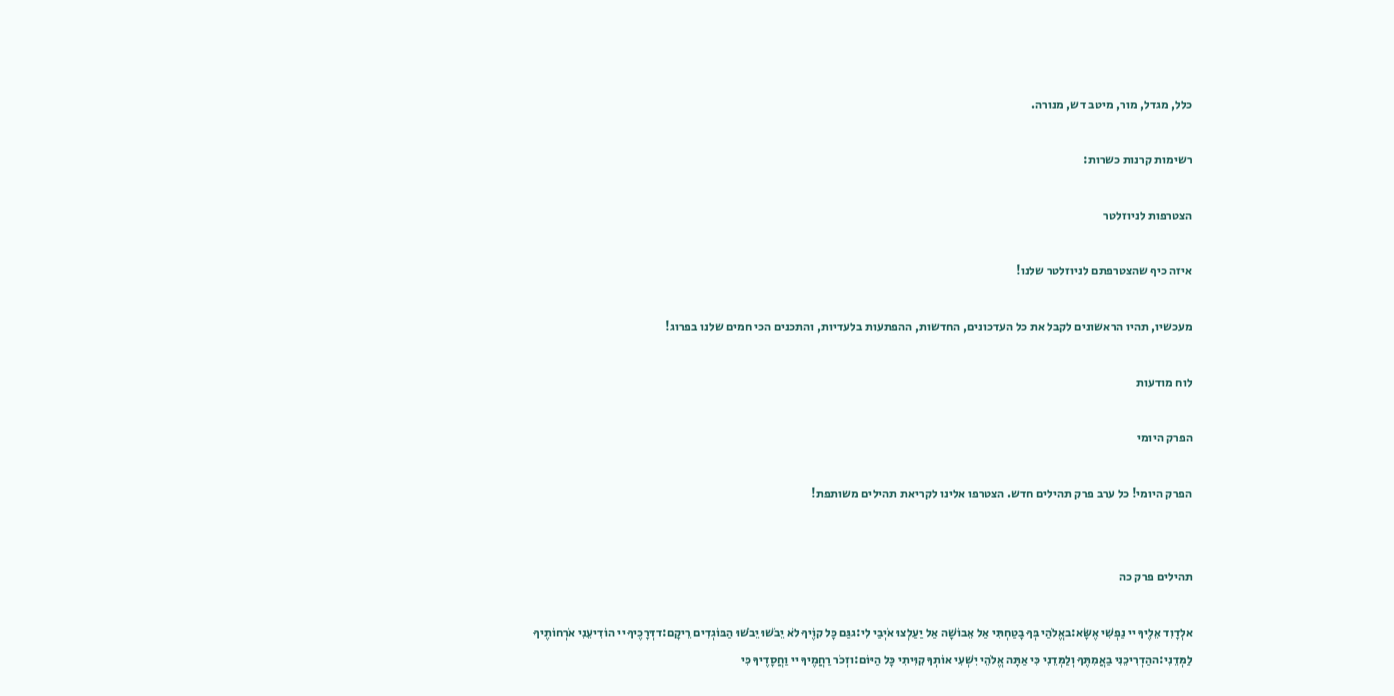כלל, מגדל, מור, מיטב דש, מנורה.

רשימות קרנות כשרות:

הצטרפות לניוזלטר

איזה כיף שהצטרפתם לניוזלטר שלנו!

מעכשיו, תהיו הראשונים לקבל את כל העדכונים, החדשות, ההפתעות בלעדיות, והתכנים הכי חמים שלנו בפרוג!

לוח מודעות

הפרק היומי

הפרק היומי! כל ערב פרק תהילים חדש. הצטרפו אלינו לקריאת תהילים משותפת!


תהילים פרק כה

אלְדָוִד אֵלֶיךָ יי נַפְשִׁי אֶשָּׂא:באֱלֹהַי בְּךָ בָטַחְתִּי אַל אֵבוֹשָׁה אַל יַעַלְצוּ אֹיְבַי לִי:גגַּם כָּל קוֶֹיךָ לֹא יֵבֹשׁוּ יֵבֹשׁוּ הַבּוֹגְדִים רֵיקָם:דדְּרָכֶיךָ יי הוֹדִיעֵנִי אֹרְחוֹתֶיךָ לַמְּדֵנִי:ההַדְרִיכֵנִי בַאֲמִתֶּךָ וְלַמְּדֵנִי כִּי אַתָּה אֱלֹהֵי יִשְׁעִי אוֹתְךָ קִוִּיתִי כָּל הַיּוֹם:וזְכֹר רַחֲמֶיךָ יי וַחֲסָדֶיךָ כִּי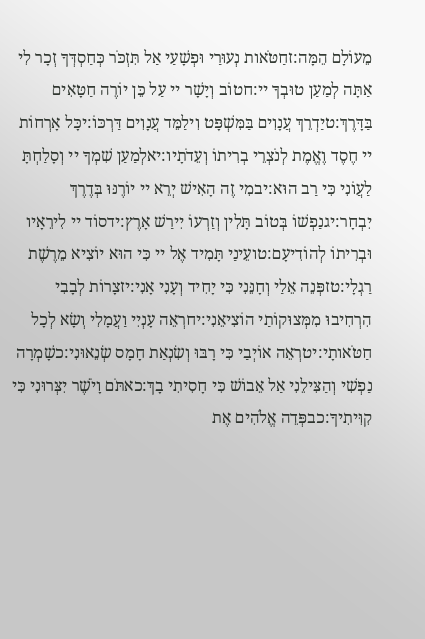מֵעוֹלָם הֵמָּה:זחַטֹּאות נְעוּרַי וּפְשָׁעַי אַל תִּזְכֹּר כְּחַסְדְּךָ זְכָר לִי אַתָּה לְמַעַן טוּבְךָ יי:חטוֹב וְיָשָׁר יי עַל כֵּן יוֹרֶה חַטָּאִים בַּדָּרֶךְ:טיַדְרֵךְ עֲנָוִים בַּמִּשְׁפָּט וִילַמֵּד עֲנָוִים דַּרְכּוֹ:יכָּל אָרְחוֹת יי חֶסֶד וֶאֱמֶת לְנֹצְרֵי בְרִיתוֹ וְעֵדֹתָיו:יאלְמַעַן שִׁמְךָ יי וְסָלַחְתָּ לַעֲוֹנִי כִּי רַב הוּא:יבמִי זֶה הָאִישׁ יְרֵא יי יוֹרֶנּוּ בְּדֶרֶךְ יִבְחָר:יגנַפְשׁוֹ בְּטוֹב תָּלִין וְזַרְעוֹ יִירַשׁ אָרֶץ:ידסוֹד יי לִירֵאָיו וּבְרִיתוֹ לְהוֹדִיעָם:טועֵינַי תָּמִיד אֶל יי כִּי הוּא יוֹצִיא מֵרֶשֶׁת רַגְלָי:טזפְּנֵה אֵלַי וְחָנֵּנִי כִּי יָחִיד וְעָנִי אָנִי:יזצָרוֹת לְבָבִי הִרְחִיבוּ מִמְּצוּקוֹתַי הוֹצִיאֵנִי:יחרְאֵה עָנְיִי וַעֲמָלִי וְשָׂא לְכָל חַטֹּאותָי:יטרְאֵה אוֹיְבַי כִּי רָבּוּ וְשִׂנְאַת חָמָס שְׂנֵאוּנִי:כשָׁמְרָה נַפְשִׁי וְהַצִּילֵנִי אַל אֵבוֹשׁ כִּי חָסִיתִי בָךְ:כאתֹּם וָיֹשֶׁר יִצְּרוּנִי כִּי קִוִּיתִיךָ:כבפְּדֵה אֱלֹהִים אֶת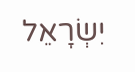יִשְׂרָאֵל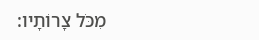מִכֹּל צָרוֹתָיו: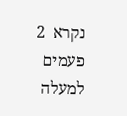נקרא  2  פעמים
למעלה